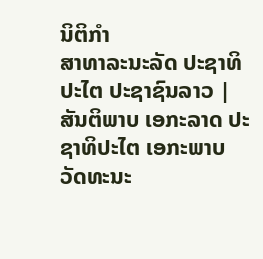ນິຕິກໍາ
ສາທາລະນະລັດ ປະຊາທິປະໄຕ ປະຊາຊົນລາວ |
ສັນຕິພາບ ເອກະລາດ ປະຊາທິປະໄຕ ເອກະພາບ ວັດທະນະ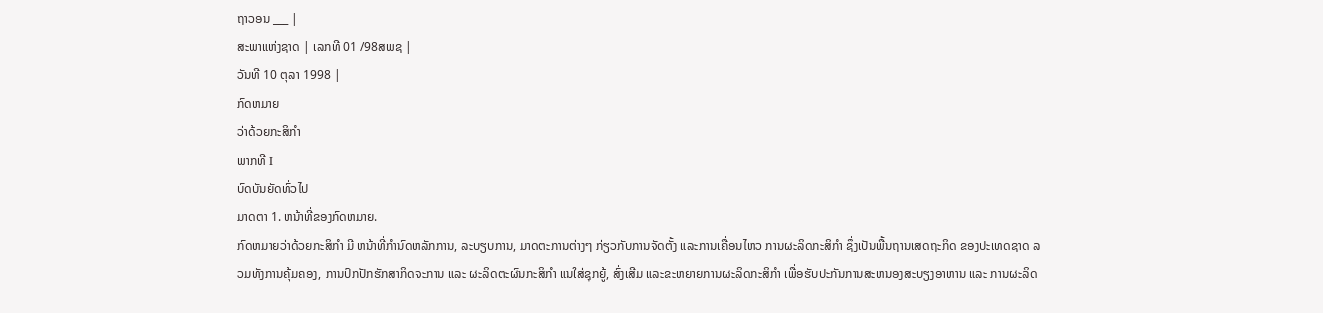ຖາວອນ ___ |
ສະພາແຫ່ງຊາດ | ເລກທີ 01 /98ສພຊ |
ວັນທີ 10 ຕຸລາ 1998 |
ກົດຫມາຍ
ວ່າດ້ວຍກະສິກຳ
ພາກທີ I
ບົດບັນຍັດທົ່ວໄປ
ມາດຕາ 1. ຫນ້າທີ່ຂອງກົດຫມາຍ.
ກົດຫມາຍວ່າດ້ວຍກະສິກຳ ມີ ຫນ້າທີ່ກຳນົດຫລັກການ, ລະບຽບການ, ມາດຕະການຕ່າງໆ ກ່ຽວກັບການຈັດຕັ້ງ ແລະການເຄື່ອນໄຫວ ການຜະລິດກະສິກຳ ຊຶ່ງເປັນພື້ນຖານເສດຖະກິດ ຂອງປະເທດຊາດ ລວມທັງການຄຸ້ມຄອງ, ການປົກປັກຮັກສາກິດຈະການ ແລະ ຜະລິດຕະຜົນກະສິກຳ ແນໃສ່ຊຸກຍູ້, ສົ່ງເສີມ ແລະຂະຫຍາຍການຜະລິດກະສິກຳ ເພື່ອຮັບປະກັນການສະຫນອງສະບຽງອາຫານ ແລະ ການຜະລິດ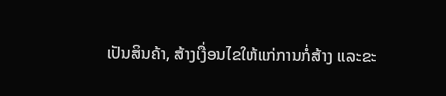ເປັນສິນຄ້າ, ສ້າງເງື່ອນໄຂໃຫ້ແກ່ການກໍ່ສ້າງ ແລະຂະ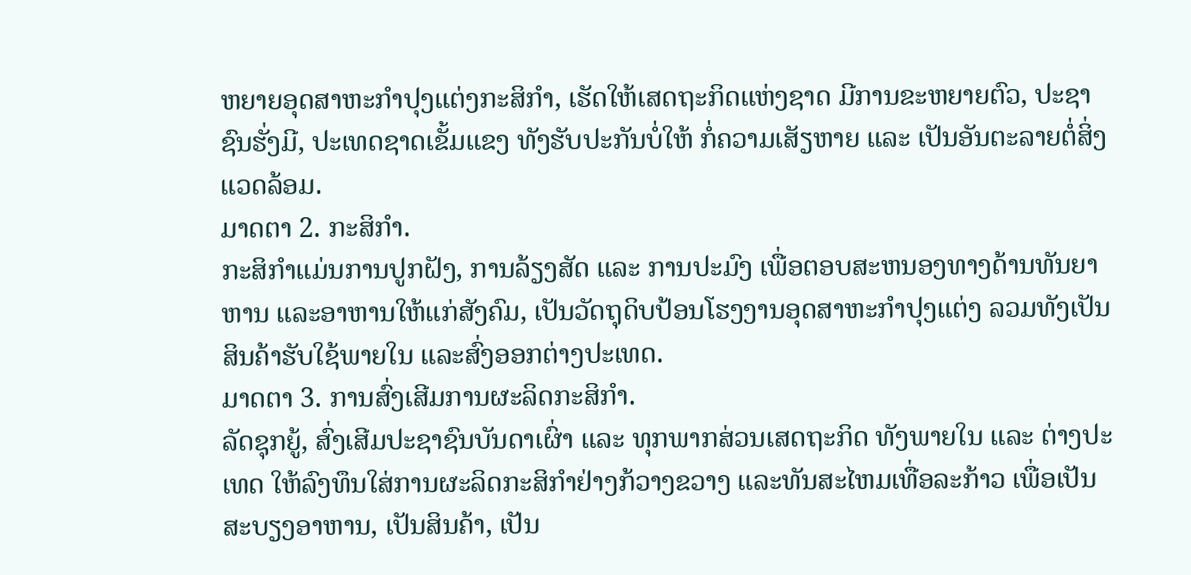ຫຍາຍອຸດສາຫະກຳປຸງແຕ່ງກະສິກຳ, ເຮັດໃຫ້ເສດຖະກິດແຫ່ງຊາດ ມີການຂະຫຍາຍຕົວ, ປະຊາຊົນຮັ່ງມີ, ປະເທດຊາດເຂັ້ມແຂງ ທັງຮັບປະກັນບໍ່ໃຫ້ ກໍ່ຄວາມເສັຽຫາຍ ແລະ ເປັນອັນຕະລາຍຕໍ່ສິ່ງແວດລ້ອມ.
ມາດຕາ 2. ກະສິກຳ.
ກະສິກຳແມ່ນການປູກຝັງ, ການລ້ຽງສັດ ແລະ ການປະມົງ ເພື່ອຕອບສະຫນອງທາງດ້ານທັນຍາຫານ ແລະອາຫານໃຫ້ແກ່ສັງຄົມ, ເປັນວັດຖຸດິບປ້ອນໂຮງງານອຸດສາຫະກຳປຸງແຕ່ງ ລວມທັງເປັນສິນຄ້າຮັບໃຊ້ພາຍໃນ ແລະສົ່ງອອກຕ່າງປະເທດ.
ມາດຕາ 3. ການສົ່ງເສີມການຜະລິດກະສິກຳ.
ລັດຊຸກຍູ້, ສົ່ງເສີມປະຊາຊົນບັນດາເຜົ່າ ແລະ ທຸກພາກສ່ວນເສດຖະກິດ ທັງພາຍໃນ ແລະ ຕ່າງປະເທດ ໃຫ້ລົງທຶນໃສ່ການຜະລິດກະສິກຳຢ່າງກ້ວາງຂວາງ ແລະທັນສະໄຫມເທື່ອລະກ້າວ ເພື່ອເປັນສະບຽງອາຫານ, ເປັນສິນຄ້າ, ເປັນ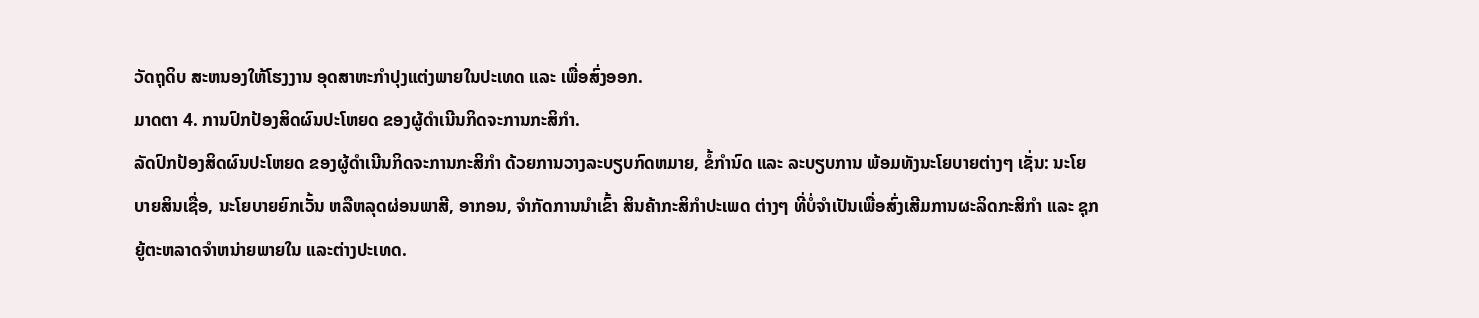ວັດຖຸດິບ ສະຫນອງໃຫ້ໂຮງງານ ອຸດສາຫະກຳປຸງແຕ່ງພາຍໃນປະເທດ ແລະ ເພື່ອສົ່ງອອກ.
ມາດຕາ 4. ການປົກປ້ອງສິດຜົນປະໂຫຍດ ຂອງຜູ້ດຳເນີນກິດຈະການກະສິກຳ.
ລັດປົກປ້ອງສິດຜົນປະໂຫຍດ ຂອງຜູ້ດຳເນີນກິດຈະການກະສິກຳ ດ້ວຍການວາງລະບຽບກົດຫມາຍ, ຂໍ້ກຳນົດ ແລະ ລະບຽບການ ພ້ອມທັງນະໂຍບາຍຕ່າງໆ ເຊັ່ນ: ນະໂຍບາຍສິນເຊື່ອ, ນະໂຍບາຍຍົກເວັ້ນ ຫລືຫລຸດຜ່ອນພາສີ, ອາກອນ, ຈຳກັດການນຳເຂົ້າ ສິນຄ້າກະສິກຳປະເພດ ຕ່າງໆ ທີ່ບໍ່ຈຳເປັນເພື່ອສົ່ງເສີມການຜະລິດກະສິກຳ ແລະ ຊຸກຍູ້ຕະຫລາດຈຳຫນ່າຍພາຍໃນ ແລະຕ່າງປະເທດ.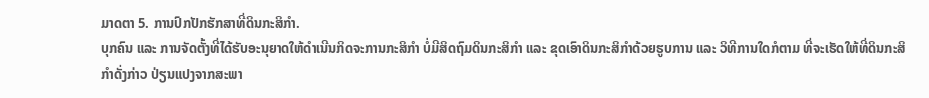ມາດຕາ 5. ການປົກປັກຮັກສາທີ່ດິນກະສິກຳ.
ບຸກຄົນ ແລະ ການຈັດຕັ້ງທີ່ໄດ້ຮັບອະນຸຍາດໃຫ້ດຳເນີນກິດຈະການກະສິກຳ ບໍ່ມີສິດຖົມດິນກະສິກຳ ແລະ ຂຸດເອົາດິນກະສິກຳດ້ວຍຮູບການ ແລະ ວິທີການໃດກໍຕາມ ທີ່ຈະເຮັດໃຫ້ທີ່ດິນກະສິກຳດັ່ງກ່າວ ປ່ຽນແປງຈາກສະພາ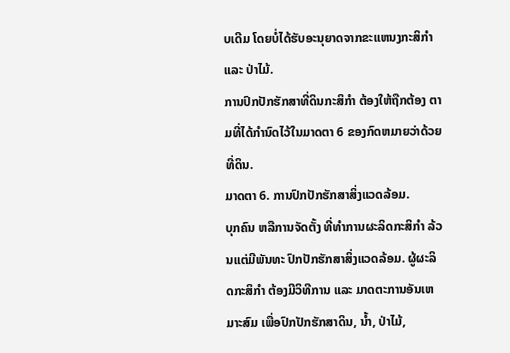ບເດີມ ໂດຍບໍ່ໄດ້ຮັບອະນຸຍາດຈາກຂະແຫນງກະສິກຳ ແລະ ປ່າໄມ້.
ການປົກປັກຮັກສາທີ່ດິນກະສິກຳ ຕ້ອງໃຫ້ຖືກຕ້ອງ ຕາມທີ່ໄດ້ກຳນົດໄວ້ໃນມາດຕາ 6 ຂອງກົດຫມາຍວ່າດ້ວຍທີ່ດິນ.
ມາດຕາ 6. ການປົກປັກຮັກສາສິ່ງແວດລ້ອມ.
ບຸກຄົນ ຫລືການຈັດຕັ້ງ ທີ່ທຳການຜະລິດກະສິກຳ ລ້ວນແຕ່ມີພັນທະ ປົກປັກຮັກສາສິ່ງແວດລ້ອມ. ຜູ້ຜະລິດກະສິກຳ ຕ້ອງມີວິທີການ ແລະ ມາດຕະການອັນເຫມາະສົມ ເພື່ອປົກປັກຮັກສາດິນ, ນ້ຳ, ປ່າໄມ້,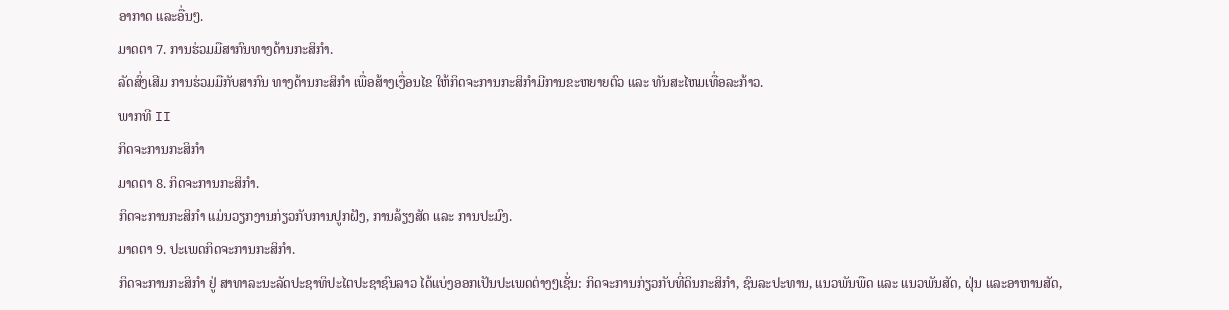ອາກາດ ແລະອື່ນໆ.
ມາດຕາ 7. ການຮ່ວມມືສາກົນທາງດ້ານກະສິກຳ.
ລັດສົ່ງເສີມ ການຮ່ວມມືກັບສາກົນ ທາງດ້ານກະສິກຳ ເພື່ອສ້າງເງື່ອນໄຂ ໃຫ້ກິດຈະການກະສິກຳມີການຂະຫຍາຍຕົວ ແລະ ທັນສະໄຫມເທື່ອລະກ້າວ.
ພາກທີ II
ກິດຈະການກະສິກຳ
ມາດຕາ 8. ກິດຈະການກະສິກຳ.
ກິດຈະການກະສິກຳ ແມ່ນວຽກງານກ່ຽວກັບການປູກຝັງ, ການລ້ຽງສັດ ແລະ ການປະມົງ.
ມາດຕາ 9. ປະເພດກິດຈະການກະສິກຳ.
ກິດຈະການກະສິກຳ ຢູ່ ສາທາລະນະລັດປະຊາທິປະໄຕປະຊາຊົນລາວ ໄດ້ແບ່ງອອກເປັນປະເພດຕ່າງໆເຊັ່ນ: ກິດຈະການກ່ຽວກັບທີ່ດິນກະສິກຳ, ຊົນລະປະທານ, ແນວພັນພືດ ແລະ ແນວພັນສັດ, ຝຸ່ນ ແລະອາຫານສັດ,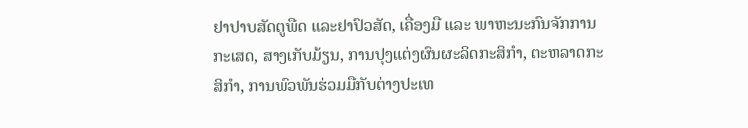ຢາປາບສັດຕູພືດ ແລະຢາປົວສັດ, ເຄື່ອງມື ແລະ ພາຫະນະກົນຈັກການກະເສດ, ສາງເກັບມ້ຽນ, ການປຸງແຕ່ງຜົນຜະລິດກະສິກຳ, ຕະຫລາດກະສິກຳ, ການພົວພັນຮ່ວມມືກັບຕ່າງປະເທ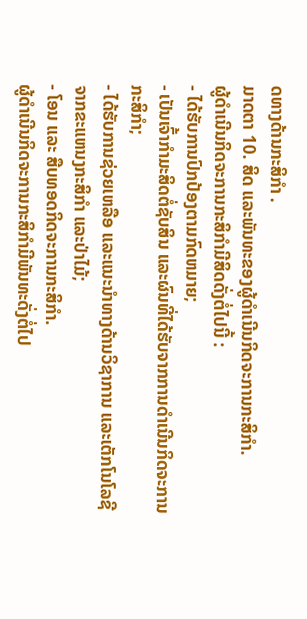ດທາງດ້ານກະສິກຳ .
ມາດຕາ 10. ສິດ ແລະພັນທະຂອງຜູ້ດຳເນີນກິດຈະການກະສິກຳ.
ຜູ້ດຳເນີນກິດຈະການກະສິກຳມີສິດດັ່ງຕໍ່ໄປນີ້ :
- ໄດ້ຮັບການປົກປ້ອງຕາມກົດຫມາຍ;
- ເປັນເຈົ້າກຳມະສິດຕໍ່ຊັບສິນ ແລະຜົນທີ່ໄດ້ຮັບຈາກການດຳເນີນກິດຈະການກະສິກຳ;
- ໄດ້ຮັບການຊ່ວຍເຫລືອ ແລະແນະນຳທາງດ້ານວິຊາການ ແລະເຕັກໂນໂລຊີຈາກຂະແຫນງກະສິກຳ ແລະປ່າໄມ້;
- ໂອນ ແລະ ສືບທອດກິດຈະການກະສິກຳ.
ຜູ້ດຳເນີນກິດຈະການກະສິກຳມີພັນທະດັ່ງຕໍ່ໄປ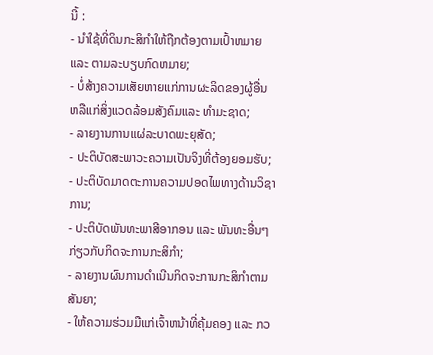ນີ້ :
- ນຳໃຊ້ທີ່ດິນກະສິກຳໃຫ້ຖືກຕ້ອງຕາມເປົ້າຫມາຍ ແລະ ຕາມລະບຽບກົດຫມາຍ;
- ບໍ່ສ້າງຄວາມເສັຍຫາຍແກ່ການຜະລິດຂອງຜູ້ອື່ນ ຫລືແກ່ສິ່ງແວດລ້ອມສັງຄົມແລະ ທຳມະຊາດ;
- ລາຍງານການແຜ່ລະບາດພະຍຸສັດ;
- ປະຕິບັດສະພາວະຄວາມເປັນຈິງທີ່ຕ້ອງຍອມຮັບ;
- ປະຕິບັດມາດຕະການຄວາມປອດໄພທາງດ້ານວິຊາການ;
- ປະຕິບັດພັນທະພາສີອາກອນ ແລະ ພັນທະອື່ນໆ ກ່ຽວກັບກິດຈະການກະສິກຳ;
- ລາຍງານຜົນການດຳເນີນກິດຈະການກະສິກຳຕາມສັນຍາ;
- ໃຫ້ຄວາມຮ່ວມມືແກ່ເຈົ້າຫນ້າທີ່ຄຸ້ມຄອງ ແລະ ກວ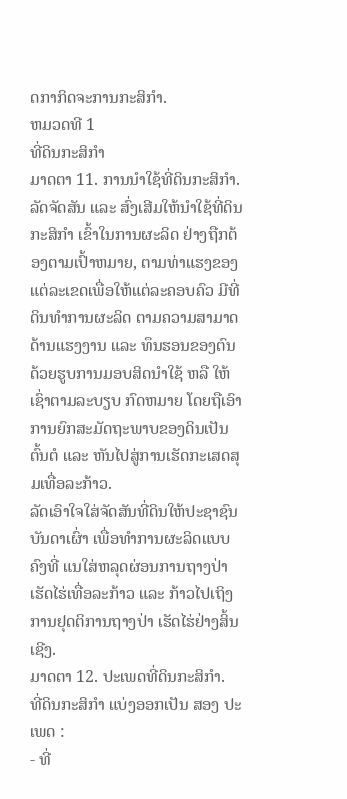ດກາກິດຈະການກະສິກຳ.
ຫມວດທີ 1
ທີ່ດິນກະສິກຳ
ມາດຕາ 11. ການນຳໃຊ້ທີ່ດິນກະສິກຳ.
ລັດຈັດສັນ ແລະ ສົ່ງເສີມໃຫ້ນຳໃຊ້ທີ່ດິນກະສິກຳ ເຂົ້າໃນການຜະລິດ ຢ່າງຖືກຕ້ອງຕາມເປົ້າຫມາຍ, ຕາມທ່າແຮງຂອງແຕ່ລະເຂດເພື່ອໃຫ້ແຕ່ລະຄອບຄົວ ມີທີ່ດິນທຳການຜະລິດ ຕາມຄວາມສາມາດດ້ານແຮງງານ ແລະ ທຶນຮອນຂອງຕົນ ດ້ວຍຮູບການມອບສິດນຳໃຊ້ ຫລື ໃຫ້ເຊົ່າຕາມລະບຽບ ກົດຫມາຍ ໂດຍຖືເອົາການຍົກສະມັດຖະພາບຂອງດິນເປັນຕົ້ນຕໍ ແລະ ຫັນໄປສູ່ການເຮັດກະເສດສຸມເທື່ອລະກ້າວ.
ລັດເອົາໃຈໃສ່ຈັດສັນທີ່ດິນໃຫ້ປະຊາຊົນບັນດາເຜົ່າ ເພື່ອທຳການຜະລິດແບບຄົງທີ່ ແນໃສ່ຫລຸດຜ່ອນການຖາງປ່າເຮັດໄຮ່ເທື່ອລະກ້າວ ແລະ ກ້າວໄປເຖິງການຢຸດຕິການຖາງປ່າ ເຮັດໄຮ່ຢ່າງສິ້ນເຊີງ.
ມາດຕາ 12. ປະເພດທີ່ດິນກະສິກຳ.
ທີ່ດິນກະສິກຳ ແບ່ງອອກເປັນ ສອງ ປະເພດ :
- ທີ່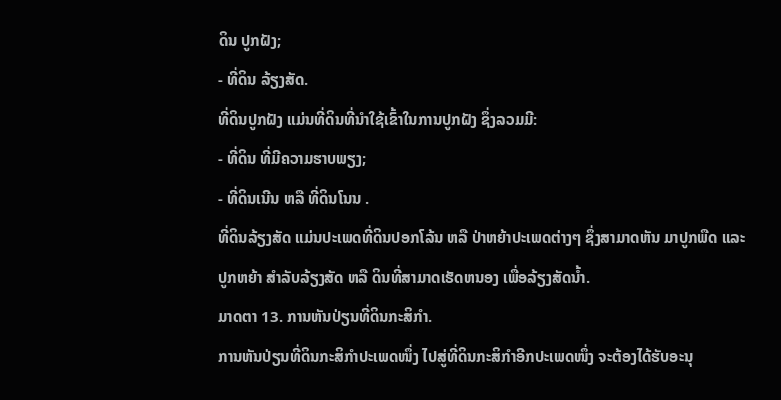ດິນ ປູກຝັງ;
- ທີ່ດິນ ລ້ຽງສັດ.
ທີ່ດິນປູກຝັງ ແມ່ນທີ່ດິນທີ່ນຳໃຊ້ເຂົ້າໃນການປູກຝັງ ຊຶ່ງລວມມີ:
- ທີ່ດິນ ທີ່ມີຄວາມຮາບພຽງ;
- ທີ່ດິນເນີນ ຫລື ທີ່ດິນໂນນ .
ທີ່ດິນລ້ຽງສັດ ແມ່ນປະເພດທີ່ດິນປອກໂລ້ນ ຫລື ປ່າຫຍ້າປະເພດຕ່າງໆ ຊຶ່ງສາມາດຫັນ ມາປູກພືດ ແລະປູກຫຍ້າ ສຳລັບລ້ຽງສັດ ຫລື ດິນທີ່ສາມາດເຮັດຫນອງ ເພື່ອລ້ຽງສັດນ້ຳ.
ມາດຕາ 13. ການຫັນປ່ຽນທີ່ດິນກະສິກຳ.
ການຫັນປ່ຽນທີ່ດິນກະສິກຳປະເພດໜຶ່ງ ໄປສູ່ທີ່ດິນກະສິກຳອີກປະເພດໜຶ່ງ ຈະຕ້ອງໄດ້ຮັບອະນຸ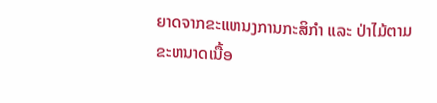ຍາດຈາກຂະແຫນງການກະສິກຳ ແລະ ປ່າໄມ້ຕາມຂະຫນາດເນື້ອ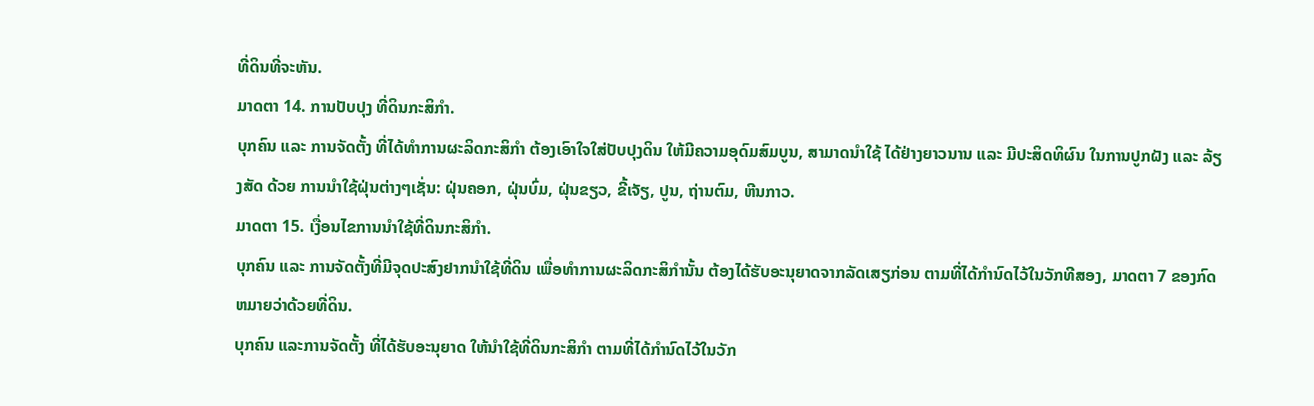ທີ່ດິນທີ່ຈະຫັນ.
ມາດຕາ 14. ການປັບປຸງ ທີ່ດິນກະສິກຳ.
ບຸກຄົນ ແລະ ການຈັດຕັ້ງ ທີ່ໄດ້ທຳການຜະລິດກະສິກຳ ຕ້ອງເອົາໃຈໃສ່ປັບປຸງດິນ ໃຫ້ມີຄວາມອຸດົມສົມບູນ, ສາມາດນຳໃຊ້ ໄດ້ຢ່າງຍາວນານ ແລະ ມີປະສິດທິຜົນ ໃນການປູກຝັງ ແລະ ລ້ຽງສັດ ດ້ວຍ ການນຳໃຊ້ຝຸ່ນຕ່າງໆເຊັ່ນ: ຝຸ່ນຄອກ, ຝຸ່ນບົ່ມ, ຝຸ່ນຂຽວ, ຂີ້ເຈັຽ, ປູນ, ຖ່ານຕົມ, ຫີນກາວ.
ມາດຕາ 15. ເງື່ອນໄຂການນຳໃຊ້ທີ່ດິນກະສິກຳ.
ບຸກຄົນ ແລະ ການຈັດຕັ້ງທີ່ມີຈຸດປະສົງຢາກນຳໃຊ້ທີ່ດິນ ເພື່ອທຳການຜະລິດກະສິກຳນັ້ນ ຕ້ອງໄດ້ຮັບອະນຸຍາດຈາກລັດເສຽກ່ອນ ຕາມທີ່ໄດ້ກຳນົດໄວ້ໃນວັກທີສອງ, ມາດຕາ 7 ຂອງກົດຫມາຍວ່າດ້ວຍທີ່ດິນ.
ບຸກຄົນ ແລະການຈັດຕັ້ງ ທີ່ໄດ້ຮັບອະນຸຍາດ ໃຫ້ນຳໃຊ້ທີ່ດິນກະສິກຳ ຕາມທີ່ໄດ້ກຳນົດໄວ້ໃນວັກ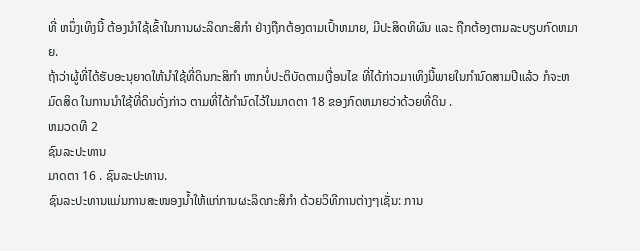ທີ່ ຫນຶ່ງເທິງນີ້ ຕ້ອງນຳໃຊ້ເຂົ້າໃນການຜະລິດກະສິກຳ ຢ່າງຖືກຕ້ອງຕາມເປົ້າຫມາຍ, ມີປະສິດທິຜົນ ແລະ ຖືກຕ້ອງຕາມລະບຽບກົດຫມາຍ.
ຖ້າວ່າຜູ້ທີ່ໄດ້ຮັບອະນຸຍາດໃຫ້ນຳໃຊ້ທີ່ດິນກະສິກຳ ຫາກບໍ່ປະຕິບັດຕາມເງື່ອນໄຂ ທີ່ໄດ້ກ່າວມາເທິງນີ້ພາຍໃນກຳນົດສາມປີແລ້ວ ກໍຈະຫມົດສິດ ໃນການນຳໃຊ້ທີ່ດິນດັ່ງກ່າວ ຕາມທີ່ໄດ້ກຳນົດໄວ້ໃນມາດຕາ 18 ຂອງກົດຫມາຍວ່າດ້ວຍທີ່ດິນ .
ຫມວດທີ 2
ຊົນລະປະທານ
ມາດຕາ 16 . ຊົນລະປະທານ.
ຊົນລະປະທານແມ່ນການສະໜອງນ້ຳໃຫ້ແກ່ການຜະລິດກະສິກຳ ດ້ວຍວິທີການຕ່າງໆເຊັ່ນ: ການ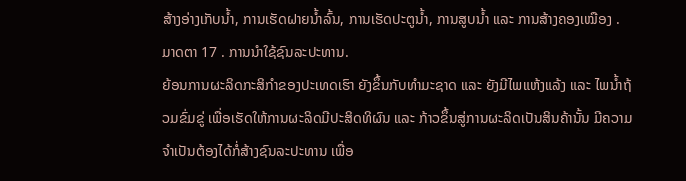ສ້າງອ່າງເກັບນ້ຳ, ການເຮັດຝາຍນ້ຳລົ້ນ, ການເຮັດປະຕູນ້ຳ, ການສູບນ້ຳ ແລະ ການສ້າງຄອງເໝືອງ .
ມາດຕາ 17 . ການນຳໃຊ້ຊົນລະປະທານ.
ຍ້ອນການຜະລິດກະສິກຳຂອງປະເທດເຮົາ ຍັງຂຶ້ນກັບທຳມະຊາດ ແລະ ຍັງມີໄພແຫ້ງແລ້ງ ແລະ ໄພນ້ຳຖ້ວມຂົ່ມຂູ່ ເພື່ອເຮັດໃຫ້ການຜະລິດມີປະສິດທິຜົນ ແລະ ກ້າວຂຶ້ນສູ່ການຜະລິດເປັນສິນຄ້ານັ້ນ ມີຄວາມຈຳເປັນຕ້ອງໄດ້ກໍ່ສ້າງຊົນລະປະທານ ເພື່ອ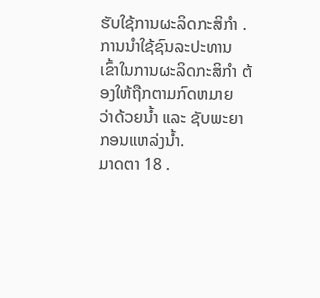ຮັບໃຊ້ການຜະລິດກະສິກຳ .
ການນຳໃຊ້ຊົນລະປະທານ ເຂົ້າໃນການຜະລິດກະສິກຳ ຕ້ອງໃຫ້ຖືກຕາມກົດຫມາຍ ວ່າດ້ວຍນ້ຳ ແລະ ຊັບພະຍາກອນແຫລ່ງນ້ຳ.
ມາດຕາ 18 .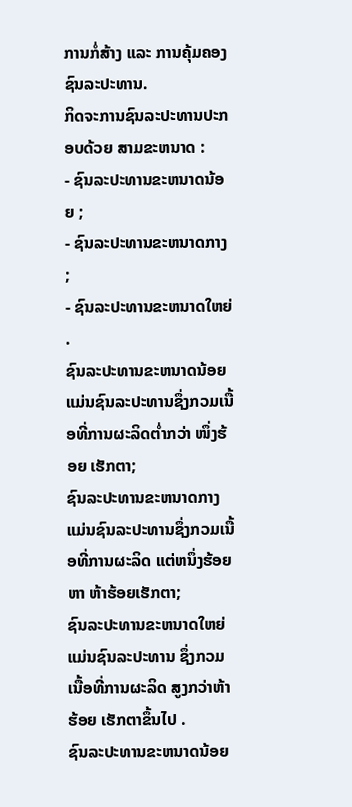ການກໍ່ສ້າງ ແລະ ການຄຸ້ມຄອງຊົນລະປະທານ.
ກິດຈະການຊົນລະປະທານປະກອບດ້ວຍ ສາມຂະຫນາດ :
- ຊົນລະປະທານຂະຫນາດນ້ອຍ ;
- ຊົນລະປະທານຂະຫນາດກາງ ;
- ຊົນລະປະທານຂະຫນາດໃຫຍ່ .
ຊົນລະປະທານຂະຫນາດນ້ອຍ ແມ່ນຊົນລະປະທານຊຶ່ງກວມເນື້ອທີ່ການຜະລິດຕ່ຳກວ່າ ໜຶ່ງຮ້ອຍ ເຮັກຕາ;
ຊົນລະປະທານຂະຫນາດກາງ ແມ່ນຊົນລະປະທານຊຶ່ງກວມເນື້ອທີ່ການຜະລິດ ແຕ່ຫນຶ່ງຮ້ອຍຫາ ຫ້າຮ້ອຍເຮັກຕາ;
ຊົນລະປະທານຂະຫນາດໃຫຍ່ ແມ່ນຊົນລະປະທານ ຊຶ່ງກວມເນື້ອທີ່ການຜະລິດ ສູງກວ່າຫ້າຮ້ອຍ ເຮັກຕາຂຶ້ນໄປ .
ຊົນລະປະທານຂະຫນາດນ້ອຍ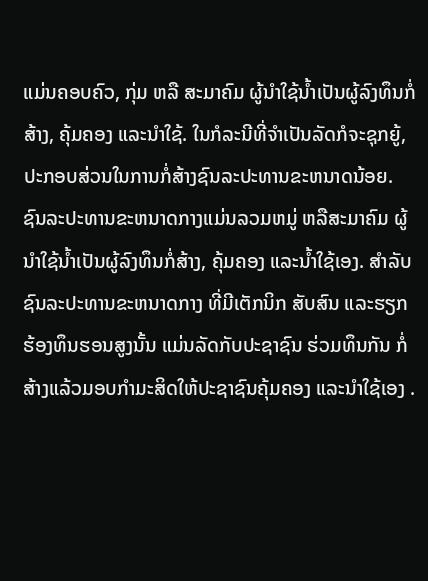ແມ່ນຄອບຄົວ, ກຸ່ມ ຫລື ສະມາຄົມ ຜູ້ນຳໃຊ້ນ້ຳເປັນຜູ້ລົງທຶນກໍ່ສ້າງ, ຄຸ້ມຄອງ ແລະນຳໃຊ້. ໃນກໍລະນີທີ່ຈຳເປັນລັດກໍຈະຊຸກຍູ້, ປະກອບສ່ວນໃນການກໍ່ສ້າງຊົນລະປະທານຂະຫນາດນ້ອຍ.
ຊົນລະປະທານຂະຫນາດກາງແມ່ນລວມຫມູ່ ຫລືສະມາຄົມ ຜູ້ນຳໃຊ້ນ້ຳເປັນຜູ້ລົງທຶນກໍ່ສ້າງ, ຄຸ້ມຄອງ ແລະນ້ຳໃຊ້ເອງ. ສຳລັບຊົນລະປະທານຂະຫນາດກາງ ທີ່ມີເຕັກນິກ ສັບສົນ ແລະຮຽກຮ້ອງທຶນຮອນສູງນັ້ນ ແມ່ນລັດກັບປະຊາຊົນ ຮ່ວມທຶນກັນ ກໍ່ສ້າງແລ້ວມອບກຳມະສິດໃຫ້ປະຊາຊົນຄຸ້ມຄອງ ແລະນຳໃຊ້ເອງ .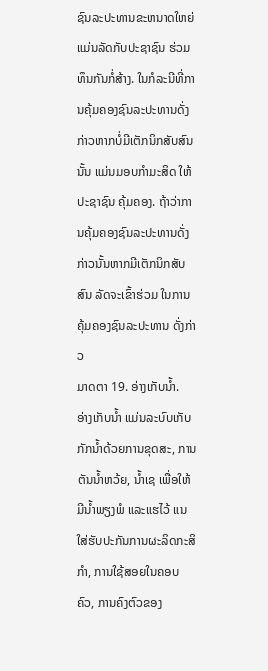ຊົນລະປະທານຂະຫນາດໃຫຍ່ ແມ່ນລັດກັບປະຊາຊົນ ຮ່ວມທຶນກັນກໍ່ສ້າງ. ໃນກໍລະນີທີ່ການຄຸ້ມຄອງຊົນລະປະທານດັ່ງກ່າວຫາກບໍ່ມີເຕັກນິກສັບສົນນັ້ນ ແມ່ນມອບກຳມະສິດ ໃຫ້ປະຊາຊົນ ຄຸ້ມຄອງ. ຖ້າວ່າການຄຸ້ມຄອງຊົນລະປະທານດັ່ງກ່າວນັ້ນຫາກມີເຕັກນິກສັບສົນ ລັດຈະເຂົ້າຮ່ວມ ໃນການຄຸ້ມຄອງຊົນລະປະທານ ດັ່ງກ່າວ
ມາດຕາ 19. ອ່າງເກັບນ້ຳ.
ອ່າງເກັບນ້ຳ ແມ່ນລະບົບເກັບກັກນ້ຳດ້ວຍການຂຸດສະ, ການຕັນນ້ຳຫວ້ຍ, ນ້ຳເຊ ເພື່ອໃຫ້ມີນ້ຳພຽງພໍ ແລະແຮໄວ້ ແນໃສ່ຮັບປະກັນການຜະລິດກະສິກຳ, ການໃຊ້ສອຍໃນຄອບຄົວ, ການຄົງຕົວຂອງ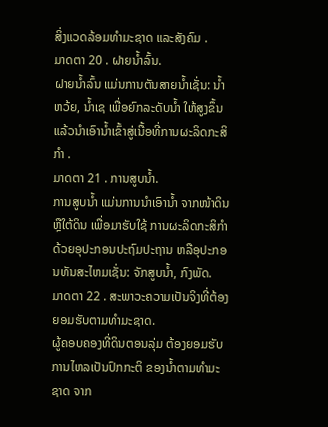ສິ່ງແວດລ້ອມທຳມະຊາດ ແລະສັງຄົມ .
ມາດຕາ 20 . ຝາຍນ້ຳລົ້ນ.
ຝາຍນ້ຳລົ້ນ ແມ່ນການຕັນສາຍນ້ຳເຊັ່ນ: ນ້ຳຫວ້ຍ, ນ້ຳເຊ ເພື່ອຍົກລະດັບນ້ຳ ໃຫ້ສູງຂຶ້ນ ແລ້ວນຳເອົານ້ຳເຂົ້າສູ່ເນື້ອທີ່ການຜະລິດກະສິກຳ .
ມາດຕາ 21 . ການສູບນ້ຳ.
ການສູບນ້ຳ ແມ່ນການນຳເອົານ້ຳ ຈາກໜ້າດິນ ຫຼືໃຕ້ດິນ ເພື່ອມາຮັບໃຊ້ ການຜະລິດກະສິກຳດ້ວຍອຸປະກອນປະຖົມປະຖານ ຫລືອຸປະກອນທັນສະໄຫມເຊັ່ນ: ຈັກສູບນ້ຳ, ກົງພັດ.
ມາດຕາ 22 . ສະພາວະຄວາມເປັນຈິງທີ່ຕ້ອງຍອມຮັບຕາມທຳມະຊາດ.
ຜູ້ຄອບຄອງທີ່ດິນຕອນລຸ່ມ ຕ້ອງຍອມຮັບການໄຫລເປັນປົກກະຕິ ຂອງນ້ຳຕາມທຳມະຊາດ ຈາກ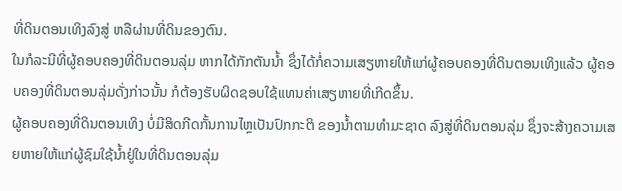ທີ່ດິນຕອນເທິງລົງສູ່ ຫລືຜ່ານທີ່ດິນຂອງຕົນ.
ໃນກໍລະນີທີ່ຜູ້ຄອບຄອງທີ່ດິນຕອນລຸ່ມ ຫາກໄດ້ກັກຕັນນ້ຳ ຊຶ່ງໄດ້ກໍ່ຄວາມເສຽຫາຍໃຫ້ແກ່ຜູ້ຄອບຄອງທີ່ດິນຕອນເທິງແລ້ວ ຜູ້ຄອບຄອງທີ່ດິນຕອນລຸ່ມດັ່ງກ່າວນັ້ນ ກໍຕ້ອງຮັບຜິດຊອບໃຊ້ແທນຄ່າເສຽຫາຍທີ່ເກີດຂຶ້ນ.
ຜູ້ຄອບຄອງທີ່ດິນຕອນເທິງ ບໍ່ມີສິດກີດກັ້ນການໄຫຼເປັນປົກກະຕິ ຂອງນ້ຳຕາມທຳມະຊາດ ລົງສູ່ທີ່ດິນຕອນລຸ່ມ ຊຶ່ງຈະສ້າງຄວາມເສຍຫາຍໃຫ້ແກ່ຜູ້ຊົມໃຊ້ນ້ຳຢູ່ໃນທີ່ດິນຕອນລຸ່ມ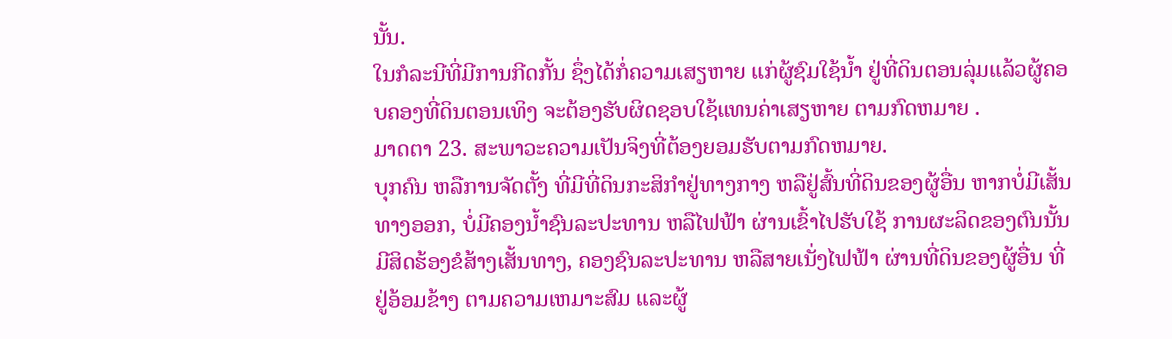ນັ້ນ.
ໃນກໍລະນີທີ່ມີການກີດກັ້ນ ຊຶ່ງໄດ້ກໍ່ຄວາມເສຽຫາຍ ແກ່ຜູ້ຊົມໃຊ້ນ້ຳ ຢູ່ທີ່ດິນຕອນລຸ່ມແລ້ວຜູ້ຄອບຄອງທີ່ດິນຕອນເທິງ ຈະຕ້ອງຮັບຜິດຊອບໃຊ້ແທນຄ່າເສຽຫາຍ ຕາມກົດຫມາຍ .
ມາດຕາ 23. ສະພາວະຄວາມເປັນຈິງທີ່ຕ້ອງຍອມຮັບຕາມກົດຫມາຍ.
ບຸກຄົນ ຫລືການຈັດຕັ້ງ ທີ່ມີທີ່ດິນກະສິກຳຢູ່ທາງກາງ ຫລືຢູ່ສົ້ນທີ່ດິນຂອງຜູ້ອື່ນ ຫາກບໍ່ມີເສັ້ນທາງອອກ, ບໍ່ມີຄອງນ້ຳຊົນລະປະທານ ຫລືໄຟຟ້າ ຜ່ານເຂົ້າໄປຮັບໃຊ້ ການຜະລິດຂອງຕົນນັ້ນ ມີສິດຮ້ອງຂໍສ້າງເສັ້ນທາງ, ຄອງຊົນລະປະທານ ຫລືສາຍເນັ່ງໄຟຟ້າ ຜ່ານທີ່ດິນຂອງຜູ້ອື່ນ ທີ່ຢູ່ອ້ອມຂ້າງ ຕາມຄວາມເຫມາະສົມ ແລະຜູ້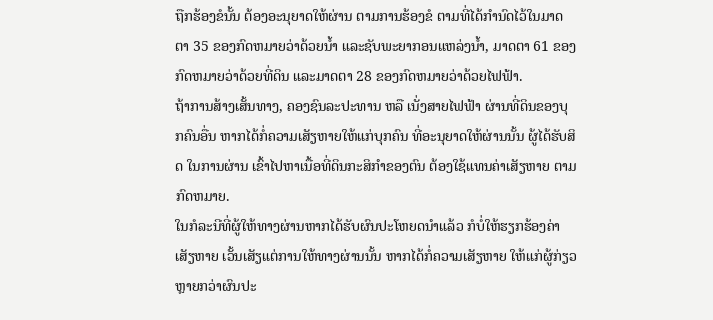ຖືກຮ້ອງຂໍນັ້ນ ຕ້ອງອະນຸຍາດໃຫ້ຜ່ານ ຕາມການຮ້ອງຂໍ ຕາມທີ່ໄດ້ກຳນົດໄວ້ໃນມາດຕາ 35 ຂອງກົດຫມາຍວ່າດ້ວຍນ້ຳ ແລະຊັບພະຍາກອນແຫລ່ງນ້ຳ, ມາດຕາ 61 ຂອງກົດຫມາຍວ່າດ້ວຍທີ່ດິນ ແລະມາດຕາ 28 ຂອງກົດຫມາຍວ່າດ້ວຍໄຟຟ້າ.
ຖ້າການສ້າງເສັ້ນທາງ, ຄອງຊົນລະປະທານ ຫລື ເນັ່ງສາຍໄຟຟ້າ ຜ່ານທີ່ດິນຂອງບຸກຄົນອື່ນ ຫາກໄດ້ກໍ່ຄວາມເສັຽຫາຍໃຫ້ແກ່ບຸກຄົນ ທີ່ອະນຸຍາດໃຫ້ຜ່ານນັ້ນ ຜູ້ໄດ້ຮັບສິດ ໃນການຜ່ານ ເຂົ້າໄປຫາເນື້ອທີ່ດິນກະສິກຳຂອງຕົນ ຕ້ອງໃຊ້ແທນຄ່າເສັຽຫາຍ ຕາມກົດຫມາຍ.
ໃນກໍລະນີທີ່ຜູ້ໃຫ້ທາງຜ່ານຫາກໄດ້ຮັບຜົນປະໂຫຍດນຳແລ້ວ ກໍບໍ່ໃຫ້ຮຽກຮ້ອງຄ່າເສັຽຫາຍ ເວັ້ນເສັຽແຕ່ການໃຫ້ທາງຜ່ານນັ້ນ ຫາກໄດ້ກໍ່ຄວາມເສັຽຫາຍ ໃຫ້ແກ່ຜູ້ກ່ຽວຫຼາຍກວ່າຜົນປະ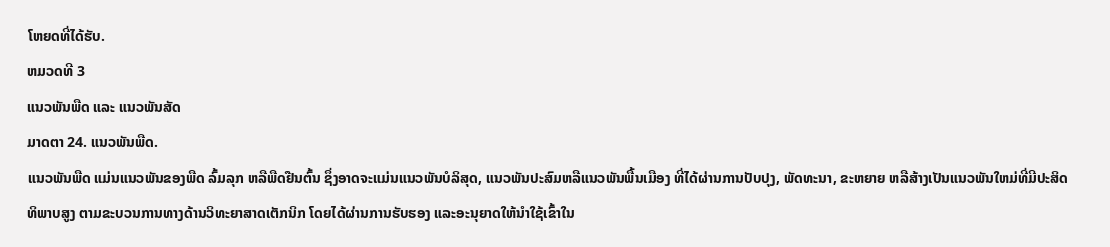ໂຫຍດທີ່ໄດ້ຮັບ.
ຫມວດທີ 3
ແນວພັນພືດ ແລະ ແນວພັນສັດ
ມາດຕາ 24. ແນວພັນພືດ.
ແນວພັນພືດ ແມ່ນແນວພັນຂອງພືດ ລົ້ມລຸກ ຫລືພືດຢືນຕົ້ນ ຊຶ່ງອາດຈະແມ່ນແນວພັນບໍລິສຸດ, ແນວພັນປະສົມຫລືແນວພັນພື້ນເມືອງ ທີ່ໄດ້ຜ່ານການປັບປຸງ, ພັດທະນາ, ຂະຫຍາຍ ຫລືສ້າງເປັນແນວພັນໃຫມ່ທີ່ມີປະສິດທິພາບສູງ ຕາມຂະບວນການທາງດ້ານວິທະຍາສາດເຕັກນິກ ໂດຍໄດ້ຜ່ານການຮັບຮອງ ແລະອະນຸຍາດໃຫ້ນຳໃຊ້ເຂົ້າໃນ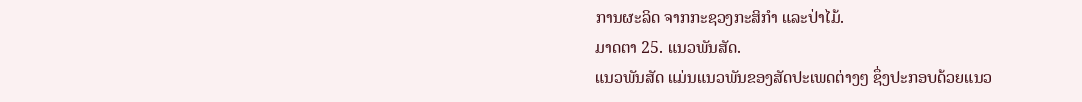ການຜະລິດ ຈາກກະຊວງກະສິກຳ ແລະປ່າໄມ້.
ມາດຕາ 25. ແນວພັນສັດ.
ແນວພັນສັດ ແມ່ນແນວພັນຂອງສັດປະເພດຕ່າງໆ ຊຶ່ງປະກອບດ້ວຍແນວ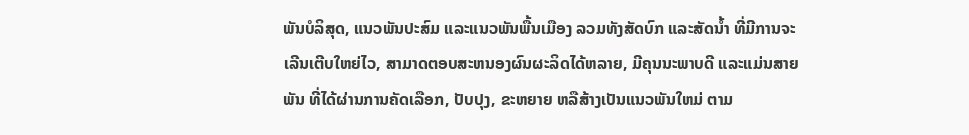ພັນບໍລິສຸດ, ແນວພັນປະສົມ ແລະແນວພັນພື້ນເມືອງ ລວມທັງສັດບົກ ແລະສັດນ້ຳ ທີ່ມີການຈະເລີນເຕີບໃຫຍ່ໄວ, ສາມາດຕອບສະຫນອງຜົນຜະລິດໄດ້ຫລາຍ, ມີຄຸນນະພາບດີ ແລະແມ່ນສາຍພັນ ທີ່ໄດ້ຜ່ານການຄັດເລືອກ, ປັບປຸງ, ຂະຫຍາຍ ຫລືສ້າງເປັນແນວພັນໃຫມ່ ຕາມ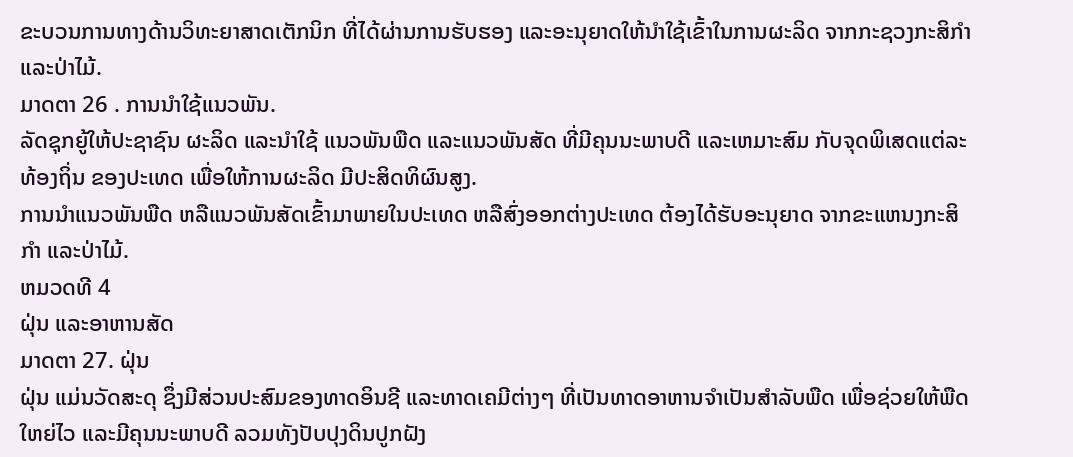ຂະບວນການທາງດ້ານວິທະຍາສາດເຕັກນິກ ທີ່ໄດ້ຜ່ານການຮັບຮອງ ແລະອະນຸຍາດໃຫ້ນຳໃຊ້ເຂົ້າໃນການຜະລິດ ຈາກກະຊວງກະສິກຳ ແລະປ່າໄມ້.
ມາດຕາ 26 . ການນຳໃຊ້ແນວພັນ.
ລັດຊຸກຍູ້ໃຫ້ປະຊາຊົນ ຜະລິດ ແລະນຳໃຊ້ ແນວພັນພືດ ແລະແນວພັນສັດ ທີ່ມີຄຸນນະພາບດີ ແລະເຫມາະສົມ ກັບຈຸດພິເສດແຕ່ລະທ້ອງຖິ່ນ ຂອງປະເທດ ເພື່ອໃຫ້ການຜະລິດ ມີປະສິດທິຜົນສູງ.
ການນຳແນວພັນພືດ ຫລືແນວພັນສັດເຂົ້າມາພາຍໃນປະເທດ ຫລືສົ່ງອອກຕ່າງປະເທດ ຕ້ອງໄດ້ຮັບອະນຸຍາດ ຈາກຂະແຫນງກະສິກຳ ແລະປ່າໄມ້.
ຫມວດທີ 4
ຝຸ່ນ ແລະອາຫານສັດ
ມາດຕາ 27. ຝຸ່ນ
ຝຸ່ນ ແມ່ນວັດສະດຸ ຊຶ່ງມີສ່ວນປະສົມຂອງທາດອິນຊີ ແລະທາດເຄມີຕ່າງໆ ທີ່ເປັນທາດອາຫານຈຳເປັນສຳລັບພືດ ເພື່ອຊ່ວຍໃຫ້ພືດໃຫຍ່ໄວ ແລະມີຄຸນນະພາບດີ ລວມທັງປັບປຸງດິນປູກຝັງ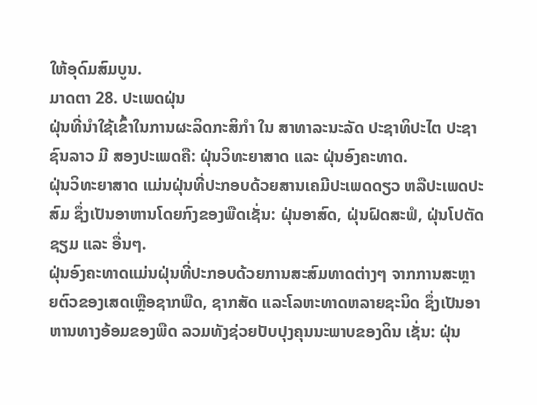ໃຫ້ອຸດົມສົມບູນ.
ມາດຕາ 28. ປະເພດຝຸ່ນ
ຝຸ່ນທີ່ນຳໃຊ້ເຂົ້າໃນການຜະລິດກະສິກຳ ໃນ ສາທາລະນະລັດ ປະຊາທິປະໄຕ ປະຊາຊົນລາວ ມີ ສອງປະເພດຄື: ຝຸ່ນວິທະຍາສາດ ແລະ ຝຸ່ນອົງຄະທາດ.
ຝຸ່ນວິທະຍາສາດ ແມ່ນຝຸ່ນທີ່ປະກອບດ້ວຍສານເຄມີປະເພດດຽວ ຫລືປະເພດປະສົມ ຊຶ່ງເປັນອາຫານໂດຍກົງຂອງພືດເຊັ່ນ: ຝຸ່ນອາສົດ, ຝຸ່ນຝົດສະຟໍ, ຝຸ່ນໂປຕັດຊຽມ ແລະ ອື່ນໆ.
ຝຸ່ນອົງຄະທາດແມ່ນຝຸ່ນທີ່ປະກອບດ້ວຍການສະສົມທາດຕ່າງໆ ຈາກການສະຫຼາຍຕົວຂອງເສດເຫຼືອຊາກພືດ, ຊາກສັດ ແລະໂລຫະທາດຫລາຍຊະນິດ ຊຶ່ງເປັນອາຫານທາງອ້ອມຂອງພືດ ລວມທັງຊ່ວຍປັບປຸງຄຸນນະພາບຂອງດິນ ເຊັ່ນ: ຝຸ່ນ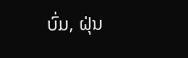ບົ່ມ, ຝຸ່ນ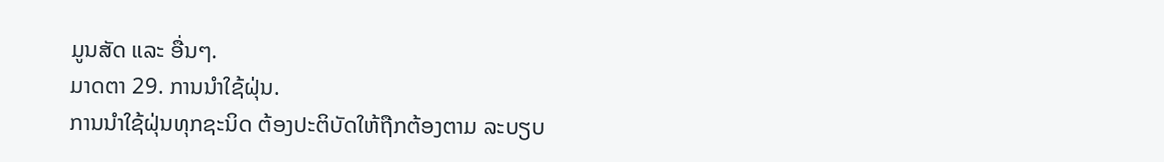ມູນສັດ ແລະ ອື່ນໆ.
ມາດຕາ 29. ການນຳໃຊ້ຝຸ່ນ.
ການນຳໃຊ້ຝຸ່ນທຸກຊະນິດ ຕ້ອງປະຕິບັດໃຫ້ຖືກຕ້ອງຕາມ ລະບຽບ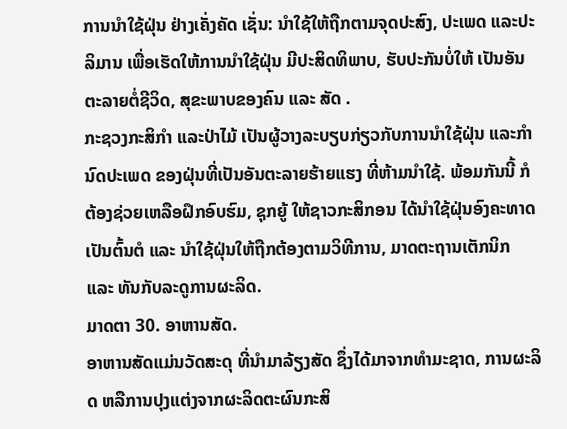ການນຳໃຊ້ຝຸ່ນ ຢ່າງເຄັ່ງຄັດ ເຊັ່ນ: ນຳໃຊ້ໃຫ້ຖືກຕາມຈຸດປະສົງ, ປະເພດ ແລະປະລິມານ ເພື່ອເຮັດໃຫ້ການນຳໃຊ້ຝຸ່ນ ມີປະສິດທິພາບ, ຮັບປະກັນບໍ່ໃຫ້ ເປັນອັນຕະລາຍຕໍ່ຊີວິດ, ສຸຂະພາບຂອງຄົນ ແລະ ສັດ .
ກະຊວງກະສິກຳ ແລະປ່າໄມ້ ເປັນຜູ້ວາງລະບຽບກ່ຽວກັບການນຳໃຊ້ຝຸ່ນ ແລະກຳນົດປະເພດ ຂອງຝຸ່ນທີ່ເປັນອັນຕະລາຍຮ້າຍແຮງ ທີ່ຫ້າມນຳໃຊ້. ພ້ອມກັນນີ້ ກໍຕ້ອງຊ່ວຍເຫລືອຝຶກອົບຮົມ, ຊຸກຍູ້ ໃຫ້ຊາວກະສິກອນ ໄດ້ນຳໃຊ້ຝຸ່ນອົງຄະທາດເປັນຕົ້ນຕໍ ແລະ ນຳໃຊ້ຝຸ່ນໃຫ້ຖືກຕ້ອງຕາມວິທີການ, ມາດຕະຖານເຕັກນິກ ແລະ ທັນກັບລະດູການຜະລິດ.
ມາດຕາ 30. ອາຫານສັດ.
ອາຫານສັດແມ່ນວັດສະດຸ ທີ່ນຳມາລ້ຽງສັດ ຊຶ່ງໄດ້ມາຈາກທຳມະຊາດ, ການຜະລິດ ຫລືການປຸງແຕ່ງຈາກຜະລິດຕະຜົນກະສິ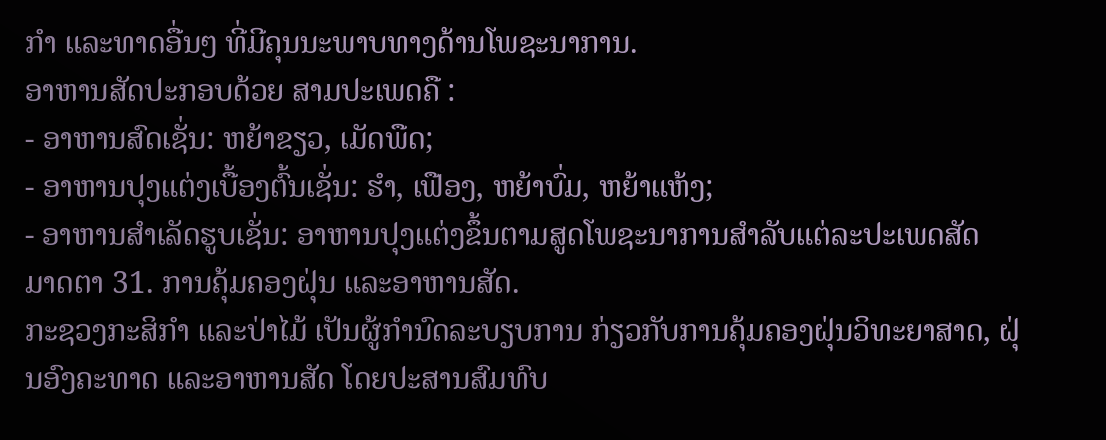ກຳ ແລະທາດອື່ນໆ ທີ່ມີຄຸນນະພາບທາງດ້ານໂພຊະນາການ.
ອາຫານສັດປະກອບດ້ວຍ ສາມປະເພດຄື :
- ອາຫານສົດເຊັ່ນ: ຫຍ້າຂຽວ, ເມັດພືດ;
- ອາຫານປຸງແຕ່ງເບື້ອງຕົ້ນເຊັ່ນ: ຮຳ, ເຟືອງ, ຫຍ້າບົ່ມ, ຫຍ້າແຫ້ງ;
- ອາຫານສຳເລັດຮູບເຊັ່ນ: ອາຫານປຸງແຕ່ງຂຶ້ນຕາມສູດໂພຊະນາການສຳລັບແຕ່ລະປະເພດສັດ
ມາດຕາ 31. ການຄຸ້ມຄອງຝຸ່ນ ແລະອາຫານສັດ.
ກະຊວງກະສິກຳ ແລະປ່າໄມ້ ເປັນຜູ້ກຳນົດລະບຽບການ ກ່ຽວກັບການຄຸ້ມຄອງຝຸ່ນວິທະຍາສາດ, ຝຸ່ນອົງຄະທາດ ແລະອາຫານສັດ ໂດຍປະສານສົມທົບ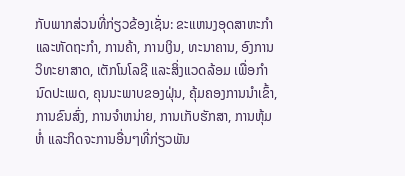ກັບພາກສ່ວນທີ່ກ່ຽວຂ້ອງເຊັ່ນ: ຂະແຫນງອຸດສາຫະກຳ ແລະຫັດຖະກຳ, ການຄ້າ, ການເງິນ, ທະນາຄານ, ອົງການວິທະຍາສາດ, ເຕັກໂນໂລຊີ ແລະສິ່ງແວດລ້ອມ ເພື່ອກຳນົດປະເພດ, ຄຸນນະພາບຂອງຝຸ່ນ, ຄຸ້ມຄອງການນຳເຂົ້າ, ການຂົນສົ່ງ, ການຈຳຫນ່າຍ, ການເກັບຮັກສາ, ການຫຸ້ມຫໍ່ ແລະກິດຈະການອື່ນໆທີ່ກ່ຽວພັນ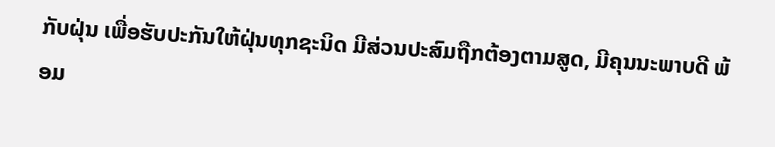ກັບຝຸ່ນ ເພື່ອຮັບປະກັນໃຫ້ຝຸ່ນທຸກຊະນິດ ມີສ່ວນປະສົມຖືກຕ້ອງຕາມສູດ, ມີຄຸນນະພາບດີ ພ້ອມ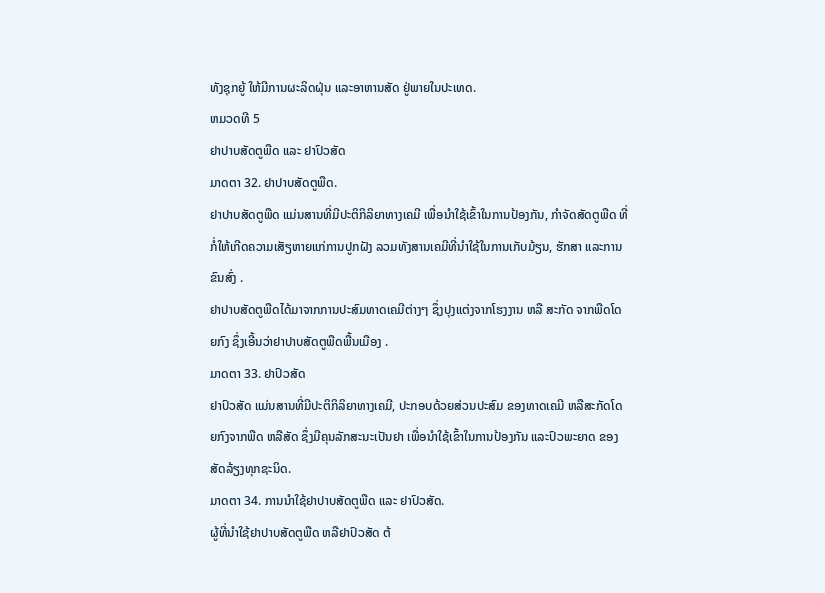ທັງຊຸກຍູ້ ໃຫ້ມີການຜະລິດຝຸ່ນ ແລະອາຫານສັດ ຢູ່ພາຍໃນປະເທດ.
ຫມວດທີ 5
ຢາປາບສັດຕູພືດ ແລະ ຢາປົວສັດ
ມາດຕາ 32. ຢາປາບສັດຕູພືດ.
ຢາປາບສັດຕູພືດ ແມ່ນສານທີ່ມີປະຕິກິລິຍາທາງເຄມີ ເພື່ອນຳໃຊ້ເຂົ້າໃນການປ້ອງກັນ, ກຳຈັດສັດຕູພືດ ທີ່ກໍ່ໃຫ້ເກີດຄວາມເສັຽຫາຍແກ່ການປູກຝັງ ລວມທັງສານເຄມີທີ່ນຳໃຊ້ໃນການເກັບມ້ຽນ, ຮັກສາ ແລະການຂົນສົ່ງ .
ຢາປາບສັດຕູພືດໄດ້ມາຈາກການປະສົມທາດເຄມີຕ່າງໆ ຊຶ່ງປຸງແຕ່ງຈາກໂຮງງານ ຫລື ສະກັດ ຈາກພືດໂດຍກົງ ຊຶ່ງເອີ້ນວ່າຢາປາບສັດຕູພືດພື້ນເມືອງ .
ມາດຕາ 33. ຢາປົວສັດ
ຢາປົວສັດ ແມ່ນສານທີ່ມີປະຕິກິລິຍາທາງເຄມີ, ປະກອບດ້ວຍສ່ວນປະສົມ ຂອງທາດເຄມີ ຫລືສະກັດໂດຍກົງຈາກພືດ ຫລືສັດ ຊຶ່ງມີຄຸນລັກສະນະເປັນຢາ ເພື່ອນຳໃຊ້ເຂົ້າໃນການປ້ອງກັນ ແລະປົວພະຍາດ ຂອງສັດລ້ຽງທຸກຊະນິດ.
ມາດຕາ 34. ການນຳໃຊ້ຢາປາບສັດຕູພືດ ແລະ ຢາປົວສັດ.
ຜູ້ທີ່ນຳໃຊ້ຢາປາບສັດຕູພືດ ຫລືຢາປົວສັດ ຕ້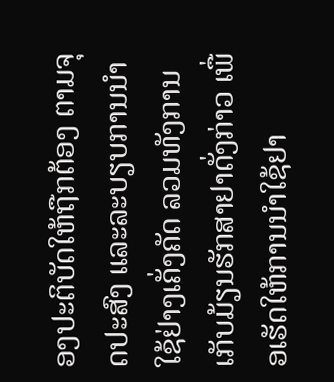ອງປະຕິບັດໃຫ້ຖືກຕ້ອງ ຕາມຈຸດປະສົງ ແລະລະບຽບການນຳໃຊ້ຢ່າງເຄັ່ງຄັດ ລວມທັງການເກັບມ້ຽນຮັກສາຢາດັ່ງກ່າວ ເພື່ອເຮັດໃຫ້ການນຳໃຊ້ຢາ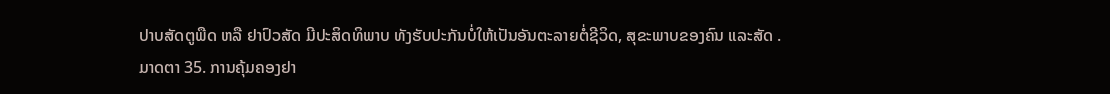ປາບສັດຕູພືດ ຫລື ຢາປົວສັດ ມີປະສິດທິພາບ ທັງຮັບປະກັນບໍ່ໃຫ້ເປັນອັນຕະລາຍຕໍ່ຊີວິດ, ສຸຂະພາບຂອງຄົນ ແລະສັດ .
ມາດຕາ 35. ການຄຸ້ມຄອງຢາ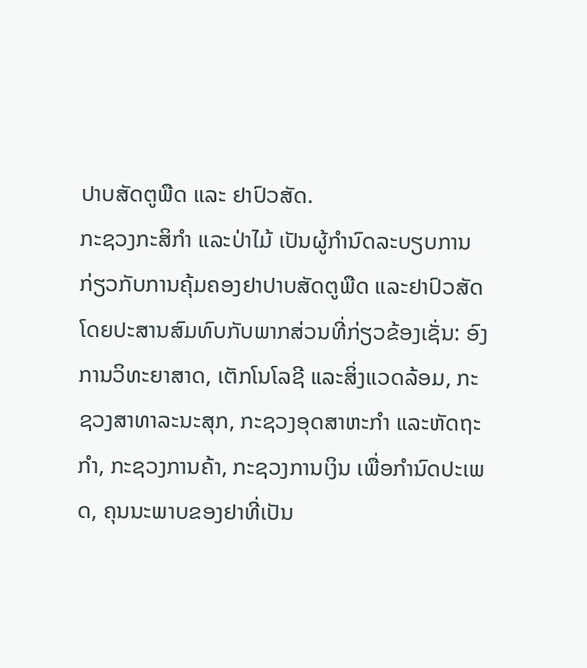ປາບສັດຕູພືດ ແລະ ຢາປົວສັດ.
ກະຊວງກະສິກຳ ແລະປ່າໄມ້ ເປັນຜູ້ກຳນົດລະບຽບການ ກ່ຽວກັບການຄຸ້ມຄອງຢາປາບສັດຕູພືດ ແລະຢາປົວສັດ ໂດຍປະສານສົມທົບກັບພາກສ່ວນທີ່ກ່ຽວຂ້ອງເຊັ່ນ: ອົງການວິທະຍາສາດ, ເຕັກໂນໂລຊີ ແລະສິ່ງແວດລ້ອມ, ກະຊວງສາທາລະນະສຸກ, ກະຊວງອຸດສາຫະກຳ ແລະຫັດຖະກຳ, ກະຊວງການຄ້າ, ກະຊວງການເງິນ ເພື່ອກຳນົດປະເພດ, ຄຸນນະພາບຂອງຢາທີ່ເປັນ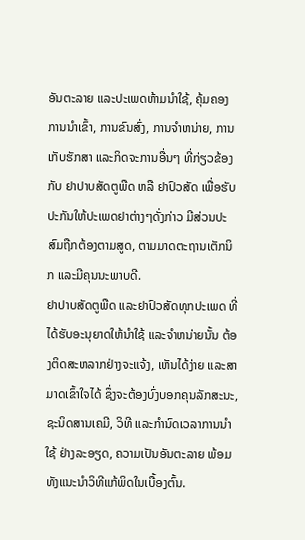ອັນຕະລາຍ ແລະປະເພດຫ້າມນຳໃຊ້, ຄຸ້ມຄອງການນຳເຂົ້າ, ການຂົນສົ່ງ, ການຈຳຫນ່າຍ, ການເກັບຮັກສາ ແລະກິດຈະການອື່ນໆ ທີ່ກ່ຽວຂ້ອງກັບ ຢາປາບສັດຕູພືດ ຫລື ຢາປົວສັດ ເພື່ອຮັບປະກັນໃຫ້ປະເພດຢາຕ່າງໆດັ່ງກ່າວ ມີສ່ວນປະສົມຖືກຕ້ອງຕາມສູດ, ຕາມມາດຕະຖານເຕັກນິກ ແລະມີຄຸນນະພາບດີ.
ຢາປາບສັດຕູພືດ ແລະຢາປົວສັດທຸກປະເພດ ທີ່ໄດ້ຮັບອະນຸຍາດໃຫ້ນຳໃຊ້ ແລະຈຳຫນ່າຍນັ້ນ ຕ້ອງຕິດສະຫລາກຢ່າງຈະແຈ້ງ, ເຫັນໄດ້ງ່າຍ ແລະສາມາດເຂົ້າໃຈໄດ້ ຊຶ່ງຈະຕ້ອງບົ່ງບອກຄຸນລັກສະນະ, ຊະນິດສານເຄມີ, ວິທີ ແລະກຳນົດເວລາການນຳໃຊ້ ຢ່າງລະອຽດ, ຄວາມເປັນອັນຕະລາຍ ພ້ອມທັງແນະນຳວິທີແກ້ພິດໃນເບື້ອງຕົ້ນ.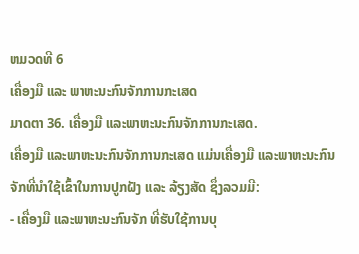ຫມວດທີ 6
ເຄື່ອງມື ແລະ ພາຫະນະກົນຈັກການກະເສດ
ມາດຕາ 36. ເຄື່ອງມື ແລະພາຫະນະກົນຈັກການກະເສດ.
ເຄື່ອງມື ແລະພາຫະນະກົນຈັກການກະເສດ ແມ່ນເຄື່ອງມື ແລະພາຫະນະກົນຈັກທີ່ນຳໃຊ້ເຂົ້າໃນການປູກຝັງ ແລະ ລ້ຽງສັດ ຊຶ່ງລວມມີ:
- ເຄື່ອງມື ແລະພາຫະນະກົນຈັກ ທີ່ຮັບໃຊ້ການບຸ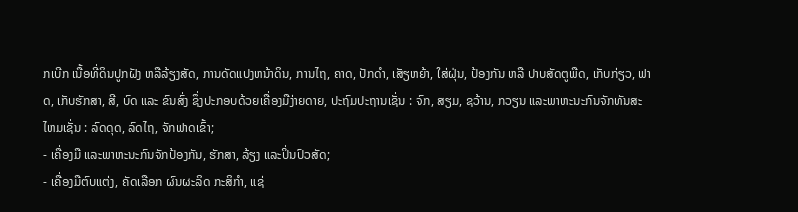ກເບີກ ເນື້ອທີ່ດິນປູກຝັງ ຫລືລ້ຽງສັດ, ການດັດແປງຫນ້າດິນ, ການໄຖ, ຄາດ, ປັກດຳ, ເສັຽຫຍ້າ, ໃສ່ຝຸ່ນ, ປ້ອງກັນ ຫລື ປາບສັດຕູພືດ, ເກັບກ່ຽວ, ຟາດ, ເກັບຮັກສາ, ສີ, ບົດ ແລະ ຂົນສົ່ງ ຊຶ່ງປະກອບດ້ວຍເຄື່ອງມືງ່າຍດາຍ, ປະຖົມປະຖານເຊັ່ນ : ຈົກ, ສຽມ, ຊວ້ານ, ກວຽນ ແລະພາຫະນະກົນຈັກທັນສະໄຫມເຊັ່ນ : ລົດດຸດ, ລົດໄຖ, ຈັກຟາດເຂົ້າ;
- ເຄື່ອງມື ແລະພາຫະນະກົນຈັກປ້ອງກັນ, ຮັກສາ, ລ້ຽງ ແລະປິ່ນປົວສັດ;
- ເຄື່ອງມືຕົບແຕ່ງ, ຄັດເລືອກ ຜົນຜະລິດ ກະສິກຳ, ແຊ່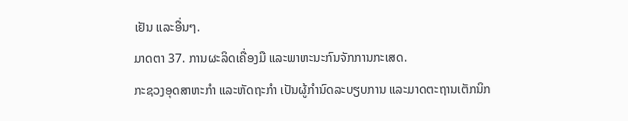ເຢັນ ແລະອື່ນໆ.
ມາດຕາ 37. ການຜະລິດເຄື່ອງມື ແລະພາຫະນະກົນຈັກການກະເສດ.
ກະຊວງອຸດສາຫະກຳ ແລະຫັດຖະກຳ ເປັນຜູ້ກຳນົດລະບຽບການ ແລະມາດຕະຖານເຕັກນິກ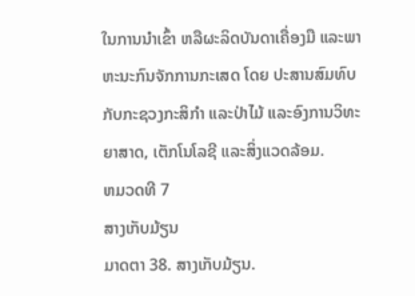ໃນການນຳເຂົ້າ ຫລືຜະລິດບັນດາເຄື່ອງມື ແລະພາຫະນະກົນຈັກການກະເສດ ໂດຍ ປະສານສົມທົບກັບກະຊວງກະສິກຳ ແລະປ່າໄມ້ ແລະອົງການວິທະຍາສາດ, ເຕັກໂນໂລຊີ ແລະສິ່ງແວດລ້ອມ.
ຫມວດທີ 7
ສາງເກັບມ້ຽນ
ມາດຕາ 38. ສາງເກັບມ້ຽນ.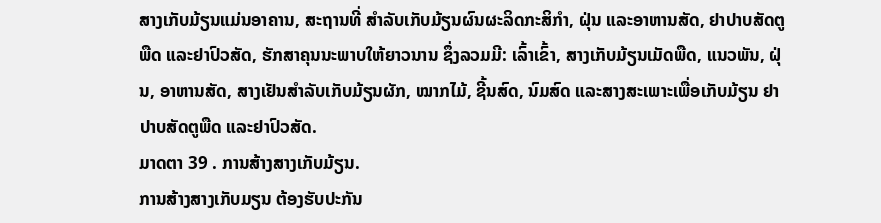ສາງເກັບມ້ຽນແມ່ນອາຄານ, ສະຖານທີ່ ສຳລັບເກັບມ້ຽນຜົນຜະລິດກະສິກຳ, ຝຸ່ນ ແລະອາຫານສັດ, ຢາປາບສັດຕູພືດ ແລະຢາປົວສັດ, ຮັກສາຄຸນນະພາບໃຫ້ຍາວນານ ຊຶ່ງລວມມີ: ເລົ້າເຂົ້າ, ສາງເກັບມ້ຽນເມັດພືດ, ແນວພັນ, ຝຸ່ນ, ອາຫານສັດ, ສາງເຢັນສຳລັບເກັບມ້ຽນຜັກ, ໝາກໄມ້, ຊີ້ນສົດ, ນົມສົດ ແລະສາງສະເພາະເພື່ອເກັບມ້ຽນ ຢາປາບສັດຕູພືດ ແລະຢາປົວສັດ.
ມາດຕາ 39 . ການສ້າງສາງເກັບມ້ຽນ.
ການສ້າງສາງເກັບມຽນ ຕ້ອງຮັບປະກັນ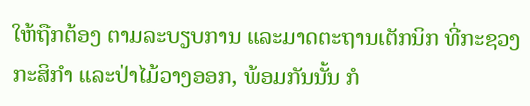ໃຫ້ຖືກຕ້ອງ ຕາມລະບຽບການ ແລະມາດຕະຖານເຕັກນິກ ທີ່ກະຊວງກະສິກຳ ແລະປ່າໄມ້ວາງອອກ, ພ້ອມກັນນັ້ນ ກໍ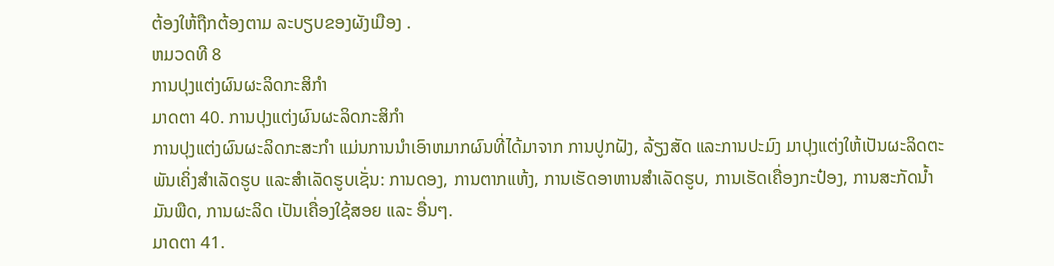ຕ້ອງໃຫ້ຖືກຕ້ອງຕາມ ລະບຽບຂອງຜັງເມືອງ .
ຫມວດທີ 8
ການປຸງແຕ່ງຜົນຜະລິດກະສິກຳ
ມາດຕາ 40. ການປຸງແຕ່ງຜົນຜະລິດກະສິກຳ
ການປຸງແຕ່ງຜົນຜະລິດກະສະກຳ ແມ່ນການນຳເອົາຫມາກຜົນທີ່ໄດ້ມາຈາກ ການປູກຝັງ, ລ້ຽງສັດ ແລະການປະມົງ ມາປຸງແຕ່ງໃຫ້ເປັນຜະລິດຕະພັນເຄິ່ງສຳເລັດຮູບ ແລະສຳເລັດຮູບເຊັ່ນ: ການດອງ, ການຕາກແຫ້ງ, ການເຮັດອາຫານສຳເລັດຮູບ, ການເຮັດເຄື່ອງກະປ໋ອງ, ການສະກັດນ້ຳມັນພືດ, ການຜະລິດ ເປັນເຄື່ອງໃຊ້ສອຍ ແລະ ອື່ນໆ.
ມາດຕາ 41.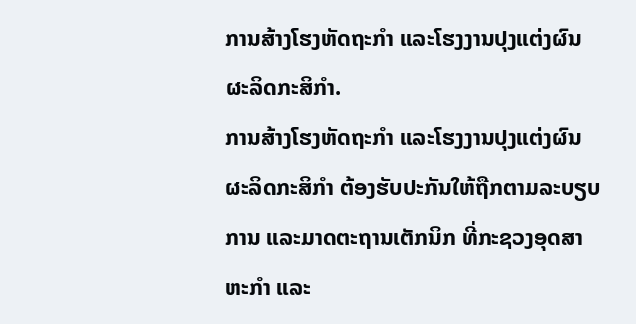ການສ້າງໂຮງຫັດຖະກຳ ແລະໂຮງງານປຸງແຕ່ງຜົນຜະລິດກະສິກຳ.
ການສ້າງໂຮງຫັດຖະກຳ ແລະໂຮງງານປຸງແຕ່ງຜົນຜະລິດກະສິກຳ ຕ້ອງຮັບປະກັນໃຫ້ຖືກຕາມລະບຽບການ ແລະມາດຕະຖານເຕັກນິກ ທີ່ກະຊວງອຸດສາຫະກຳ ແລະ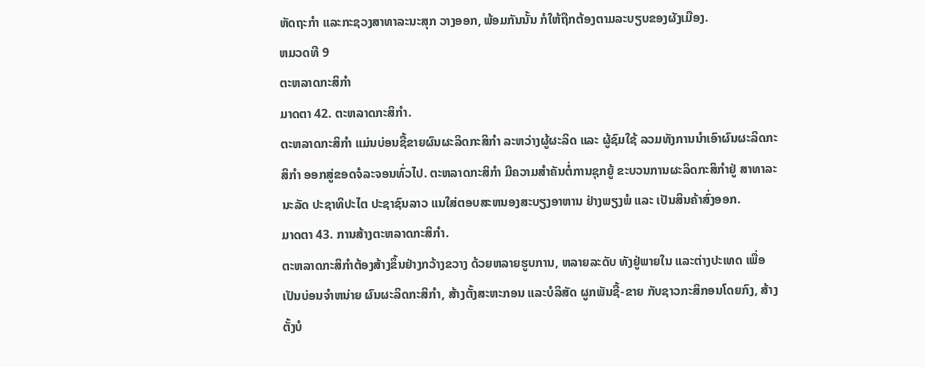ຫັດຖະກຳ ແລະກະຊວງສາທາລະນະສຸກ ວາງອອກ, ພ້ອມກັນນັ້ນ ກໍໃຫ້ຖືກຕ້ອງຕາມລະບຽບຂອງຜັງເມືອງ.
ຫມວດທີ 9
ຕະຫລາດກະສິກຳ
ມາດຕາ 42. ຕະຫລາດກະສິກຳ.
ຕະຫລາດກະສິກຳ ແມ່ນບ່ອນຊື້ຂາຍຜົນຜະລິດກະສິກຳ ລະຫວ່າງຜູ້ຜະລິດ ແລະ ຜູ້ຊົມໃຊ້ ລວມທັງການນຳເອົາຜົນຜະລິດກະສິກຳ ອອກສູ່ຂອດຈໍລະຈອນທົ່ວໄປ. ຕະຫລາດກະສິກຳ ມີຄວາມສຳຄັນຕໍ່ການຊຸກຍູ້ ຂະບວນການຜະລິດກະສິກຳຢູ່ ສາທາລະນະລັດ ປະຊາທິປະໄຕ ປະຊາຊົນລາວ ແນໃສ່ຕອບສະຫນອງສະບຽງອາຫານ ຢ່າງພຽງພໍ ແລະ ເປັນສິນຄ້າສົ່ງອອກ.
ມາດຕາ 43. ການສ້າງຕະຫລາດກະສິກຳ.
ຕະຫລາດກະສິກຳຕ້ອງສ້າງຂຶ້ນຢ່າງກວ້າງຂວາງ ດ້ວຍຫລາຍຮູບການ, ຫລາຍລະດັບ ທັງຢູ່ພາຍໃນ ແລະຕ່າງປະເທດ ເພື່ອເປັນບ່ອນຈຳຫນ່າຍ ຜົນຜະລິດກະສິກຳ, ສ້າງຕັ້ງສະຫະກອນ ແລະບໍລິສັດ ຜູກພັນຊື້-ຂາຍ ກັບຊາວກະສິກອນໂດຍກົງ, ສ້າງຕັ້ງບໍ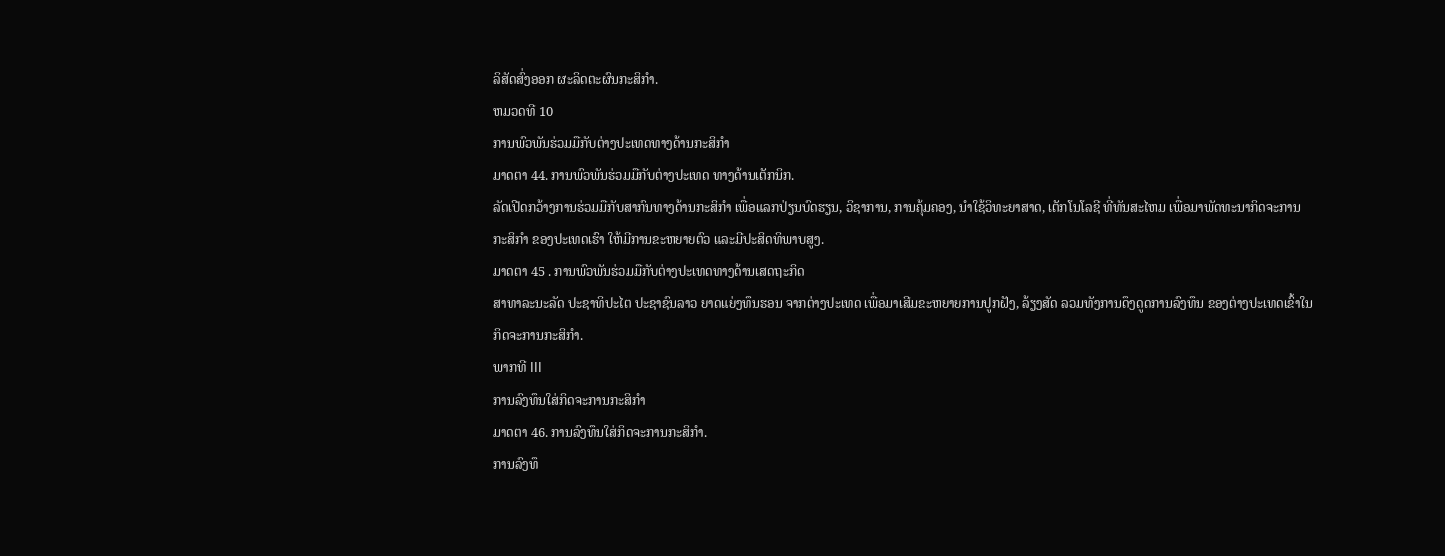ລິສັດສົ່ງອອກ ຜະລິດຕະຜົນກະສິກຳ.
ຫມວດທີ 10
ການພົວພັນຮ່ວມມືກັບຕ່າງປະເທດທາງດ້ານກະສິກຳ
ມາດຕາ 44. ການພົວພັນຮ່ວມມືກັບຕ່າງປະເທດ ທາງດ້ານເຕັກນິກ.
ລັດເປີດກວ້າງການຮ່ວມມືກັບສາກົນທາງດ້ານກະສິກຳ ເພື່ອແລກປ່ຽນບົດຮຽນ, ວິຊາການ, ການຄຸ້ມຄອງ, ນຳໃຊ້ວິທະຍາສາດ, ເຕັກໂນໂລຊີ ທີ່ທັນສະໄຫມ ເພື່ອມາພັດທະນາກິດຈະການກະສິກຳ ຂອງປະເທດເຮົາ ໃຫ້ມີການຂະຫຍາຍຕົວ ແລະມີປະສິດທິພາບສູງ.
ມາດຕາ 45 . ການພົວພັນຮ່ວມມືກັບຕ່າງປະເທດທາງດ້ານເສດຖະກິດ
ສາທາລະນະລັດ ປະຊາທິປະໄຕ ປະຊາຊົນລາວ ຍາດແຍ່ງທຶນຮອນ ຈາກຕ່າງປະເທດ ເພື່ອມາເສີມຂະຫຍາຍການປູກຝັງ, ລ້ຽງສັດ ລວມທັງການດຶງດູດການລົງທຶນ ຂອງຕ່າງປະເທດເຂົ້າໃນກິດຈະການກະສິກຳ.
ພາກທີ III
ການລົງທຶນໃສ່ກິດຈະການກະສິກຳ
ມາດຕາ 46. ການລົງທຶນໃສ່ກິດຈະການກະສິກຳ.
ການລົງທຶ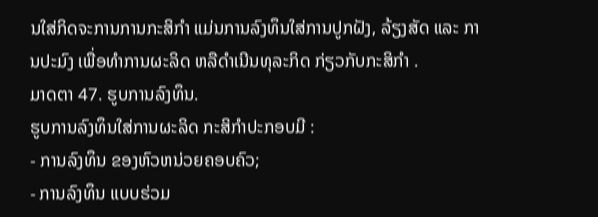ນໃສ່ກິດຈະການການກະສິກຳ ແມ່ນການລົງທຶນໃສ່ການປູກຝັງ, ລ້ຽງສັດ ແລະ ການປະມົງ ເພື່ອທຳການຜະລິດ ຫລືດຳເນີນທຸລະກິດ ກ່ຽວກັບກະສິກຳ .
ມາດຕາ 47. ຮູບການລົງທຶນ.
ຮູບການລົງທຶນໃສ່ການຜະລິດ ກະສິກຳປະກອບມີ :
- ການລົງທຶນ ຂອງຫົວຫນ່ວຍຄອບຄົວ;
- ການລົງທຶນ ແບບຮ່ວມ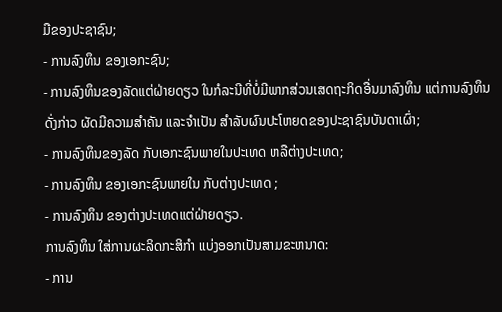ມືຂອງປະຊາຊົນ;
- ການລົງທຶນ ຂອງເອກະຊົນ;
- ການລົງທຶນຂອງລັດແຕ່ຝ່າຍດຽວ ໃນກໍລະນີທີ່ບໍ່ມີພາກສ່ວນເສດຖະກິດອື່ນມາລົງທຶນ ແຕ່ການລົງທຶນດັ່ງກ່າວ ຜັດມີຄວາມສຳຄັນ ແລະຈຳເປັນ ສຳລັບຜົນປະໂຫຍດຂອງປະຊາຊົນບັນດາເຜົ່າ;
- ການລົງທຶນຂອງລັດ ກັບເອກະຊົນພາຍໃນປະເທດ ຫລືຕ່າງປະເທດ;
- ການລົງທຶນ ຂອງເອກະຊົນພາຍໃນ ກັບຕ່າງປະເທດ ;
- ການລົງທຶນ ຂອງຕ່າງປະເທດແຕ່ຝ່າຍດຽວ.
ການລົງທຶນ ໃສ່ການຜະລິດກະສິກຳ ແບ່ງອອກເປັນສາມຂະຫນາດ:
- ການ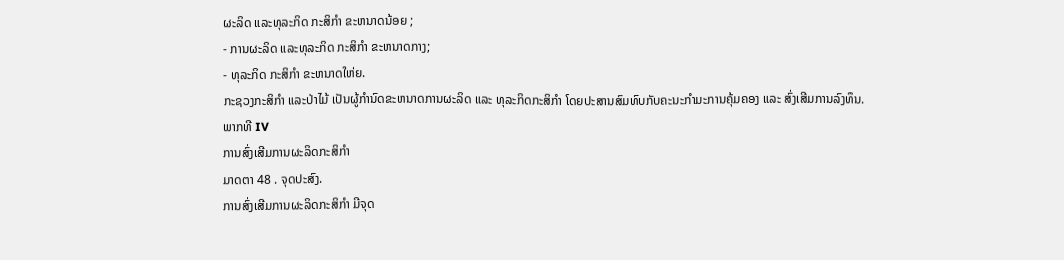ຜະລິດ ແລະທຸລະກິດ ກະສິກຳ ຂະຫນາດນ້ອຍ ;
- ການຜະລິດ ແລະທຸລະກິດ ກະສິກຳ ຂະຫນາດກາງ;
- ທຸລະກິດ ກະສິກຳ ຂະຫນາດໃຫ່ຍ.
ກະຊວງກະສິກຳ ແລະປ່າໄມ້ ເປັນຜູ້ກຳນົດຂະຫນາດການຜະລິດ ແລະ ທຸລະກິດກະສິກຳ ໂດຍປະສານສົມທົບກັບຄະນະກຳມະການຄຸ້ມຄອງ ແລະ ສົ່ງເສີມການລົງທຶນ.
ພາກທີ IV
ການສົ່ງເສີມການຜະລິດກະສິກຳ
ມາດຕາ 48 . ຈຸດປະສົງ.
ການສົ່ງເສີມການຜະລິດກະສິກຳ ມີຈຸດ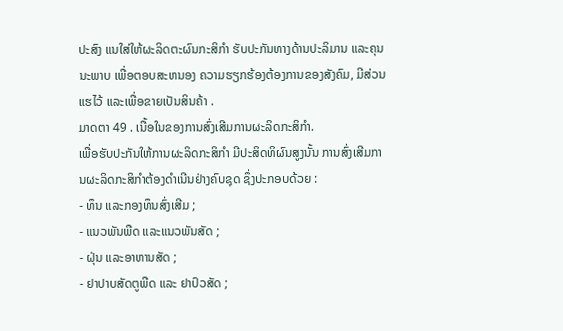ປະສົງ ແນໃສ່ໃຫ້ຜະລິດຕະຜົນກະສິກຳ ຮັບປະກັນທາງດ້ານປະລິມານ ແລະຄຸນນະພາບ ເພື່ອຕອບສະຫນອງ ຄວາມຮຽກຮ້ອງຕ້ອງການຂອງສັງຄົມ, ມີສ່ວນແຮໄວ້ ແລະເພື່ອຂາຍເປັນສິນຄ້າ .
ມາດຕາ 49 . ເນື້ອໃນຂອງການສົ່ງເສີມການຜະລິດກະສິກຳ.
ເພື່ອຮັບປະກັນໃຫ້ການຜະລິດກະສິກຳ ມີປະສິດທິຜົນສູງນັ້ນ ການສົ່ງເສີມການຜະລິດກະສິກຳຕ້ອງດຳເນີນຢ່າງຄົບຊຸດ ຊຶ່ງປະກອບດ້ວຍ :
- ທຶນ ແລະກອງທຶນສົ່ງເສີມ ;
- ແນວພັນພືດ ແລະແນວພັນສັດ ;
- ຝຸ່ນ ແລະອາຫານສັດ ;
- ຢາປາບສັດຕູພືດ ແລະ ຢາປົວສັດ ;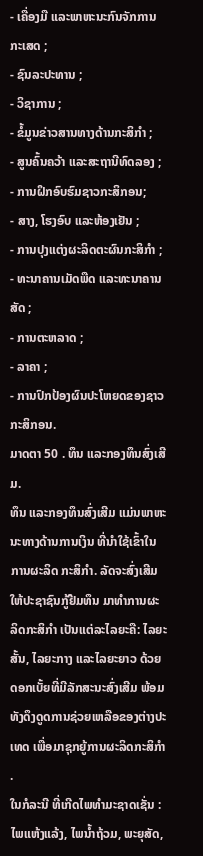- ເຄື່ອງມື ແລະພາຫະນະກົນຈັກການກະເສດ ;
- ຊົນລະປະທານ ;
- ວິຊາການ ;
- ຂໍ້ມູນຂ່າວສານທາງດ້ານກະສິກຳ ;
- ສູນຄົ້ນຄວ້າ ແລະສະຖານີທົດລອງ ;
- ການຝຶກອົບຮົມຊາວກະສິກອນ;
- ສາງ, ໂຮງອົບ ແລະຫ້ອງເຢັນ ;
- ການປຸງແຕ່ງຜະລິດຕະຜົນກະສິກຳ ;
- ທະນາຄານເມັດພືດ ແລະທະນາຄານສັດ ;
- ການຕະຫລາດ ;
- ລາຄາ ;
- ການປົກປ້ອງຜົນປະໂຫຍດຂອງຊາວກະສິກອນ.
ມາດຕາ 50 . ທຶນ ແລະກອງທຶນສົ່ງເສີມ.
ທຶນ ແລະກອງທຶນສົ່ງເສີມ ແມ່ນພາຫະນະທາງດ້ານການເງິນ ທີ່ນຳໃຊ້ເຂົ້າໃນການຜະລິດ ກະສິກຳ. ລັດຈະສົ່ງເສີມໃຫ້ປະຊາຊົນກູ້ຢືມທຶນ ມາທຳການຜະລິດກະສິກຳ ເປັນແຕ່ລະໄລຍະຄື: ໄລຍະສັ້ນ, ໄລຍະກາງ ແລະໄລຍະຍາວ ດ້ວຍດອກເບັ້ຍທີ່ມີລັກສະນະສົ່ງເສີມ ພ້ອມທັງດຶງດູດການຊ່ວຍເຫລືອຂອງຕ່າງປະເທດ ເພື່ອມາຊຸກຍູ້ການຜະລິດກະສິກຳ .
ໃນກໍລະນີ ທີ່ເກີດໄພທຳມະຊາດເຊັ່ນ : ໄພແຫ້ງແລ້ງ, ໄພນ້ຳຖ້ວມ, ພະຍຸສັດ,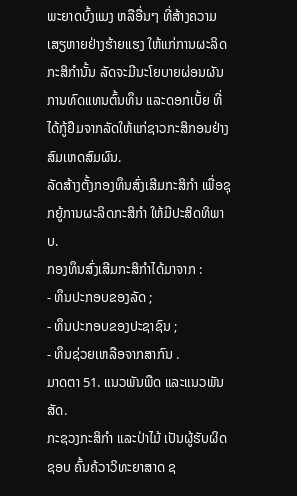ພະຍາດບົ້ງແມງ ຫລືອື່ນໆ ທີ່ສ້າງຄວາມເສຽຫາຍຢ່າງຮ້າຍແຮງ ໃຫ້ແກ່ການຜະລິດກະສິກຳນັ້ນ ລັດຈະມີນະໂຍບາຍຜ່ອນຜັນການທົດແທນຕົ້ນທຶນ ແລະດອກເບັ້ຍ ທີ່ໄດ້ກູ້ຢືມຈາກລັດໃຫ້ແກ່ຊາວກະສິກອນຢ່າງ ສົມເຫດສົມຜົນ.
ລັດສ້າງຕັ້ງກອງທຶນສົ່ງເສີມກະສິກຳ ເພື່ອຊຸກຍູ້ການຜະລິດກະສິກຳ ໃຫ້ມີປະສິດທິພາບ.
ກອງທຶນສົ່ງເສີມກະສິກຳໄດ້ມາຈາກ :
- ທຶນປະກອບຂອງລັດ ;
- ທຶນປະກອບຂອງປະຊາຊົນ ;
- ທຶນຊ່ວຍເຫລືອຈາກສາກົນ .
ມາດຕາ 51. ແນວພັນພືດ ແລະແນວພັນສັດ.
ກະຊວງກະສິກຳ ແລະປ່າໄມ້ ເປັນຜູ້ຮັບຜິດຊອບ ຄົ້ນຄ້ວາວິທະຍາສາດ ຊ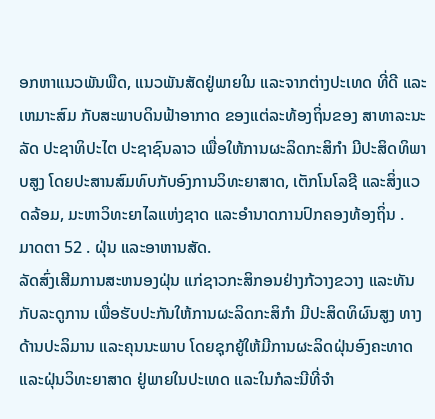ອກຫາແນວພັນພືດ, ແນວພັນສັດຢູ່ພາຍໃນ ແລະຈາກຕ່າງປະເທດ ທີ່ດີ ແລະເຫມາະສົມ ກັບສະພາບດິນຟ້າອາກາດ ຂອງແຕ່ລະທ້ອງຖິ່ນຂອງ ສາທາລະນະລັດ ປະຊາທິປະໄຕ ປະຊາຊົນລາວ ເພື່ອໃຫ້ການຜະລິດກະສິກຳ ມີປະສິດທິພາບສູງ ໂດຍປະສານສົມທົບກັບອົງການວິທະຍາສາດ, ເຕັກໂນໂລຊີ ແລະສິ່ງແວດລ້ອມ, ມະຫາວິທະຍາໄລແຫ່ງຊາດ ແລະອຳນາດການປົກຄອງທ້ອງຖິ່ນ .
ມາດຕາ 52 . ຝຸ່ນ ແລະອາຫານສັດ.
ລັດສົ່ງເສີມການສະຫນອງຝຸ່ນ ແກ່ຊາວກະສິກອນຢ່າງກ້ວາງຂວາງ ແລະທັນກັບລະດູການ ເພື່ອຮັບປະກັນໃຫ້ການຜະລິດກະສິກຳ ມີປະສິດທິຜົນສູງ ທາງດ້ານປະລິມານ ແລະຄຸນນະພາບ ໂດຍຊຸກຍູ້ໃຫ້ມີການຜະລິດຝຸ່ນອົງຄະທາດ ແລະຝຸ່ນວິທະຍາສາດ ຢູ່ພາຍໃນປະເທດ ແລະໃນກໍລະນີທີ່ຈຳ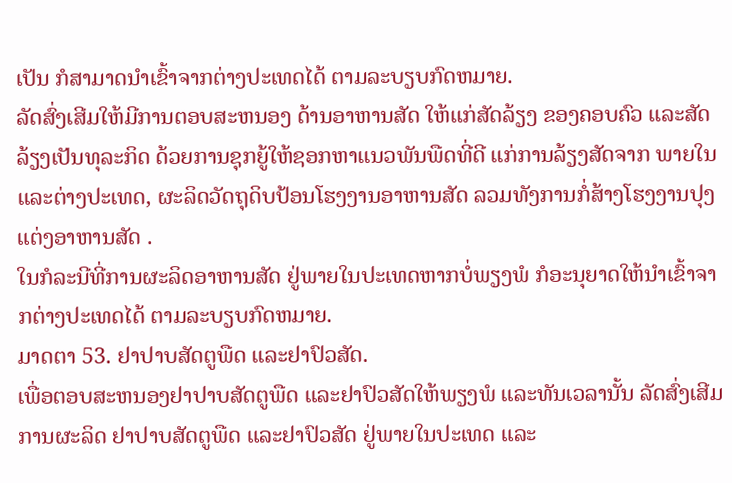ເປັນ ກໍສາມາດນຳເຂົ້າຈາກຕ່າງປະເທດໄດ້ ຕາມລະບຽບກົດຫມາຍ.
ລັດສົ່ງເສີມໃຫ້ມີການຕອບສະຫນອງ ດ້ານອາຫານສັດ ໃຫ້ແກ່ສັດລ້ຽງ ຂອງຄອບຄົວ ແລະສັດລ້ຽງເປັນທຸລະກິດ ດ້ວຍການຊຸກຍູ້ໃຫ້ຊອກຫາແນວພັນພືດທີ່ດີ ແກ່ການລ້ຽງສັດຈາກ ພາຍໃນ ແລະຕ່າງປະເທດ, ຜະລິດວັດຖຸດິບປ້ອນໂຮງງານອາຫານສັດ ລວມທັງການກໍ່ສ້າງໂຮງງານປຸງແຕ່ງອາຫານສັດ .
ໃນກໍລະນີທີ່ການຜະລິດອາຫານສັດ ຢູ່ພາຍໃນປະເທດຫາກບໍ່ພຽງພໍ ກໍອະນຸຍາດໃຫ້ນຳເຂົ້າຈາກຕ່າງປະເທດໄດ້ ຕາມລະບຽບກົດຫມາຍ.
ມາດຕາ 53. ຢາປາບສັດຕູພືດ ແລະຢາປົວສັດ.
ເພື່ອຕອບສະຫນອງຢາປາບສັດຕູພືດ ແລະຢາປົວສັດໃຫ້ພຽງພໍ ແລະທັນເວລານັ້ນ ລັດສົ່ງເສີມການຜະລິດ ຢາປາບສັດຕູພືດ ແລະຢາປົວສັດ ຢູ່ພາຍໃນປະເທດ ແລະ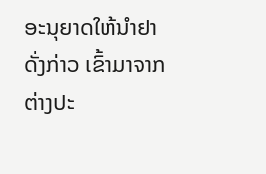ອະນຸຍາດໃຫ້ນຳຢາດັ່ງກ່າວ ເຂົ້າມາຈາກຕ່າງປະ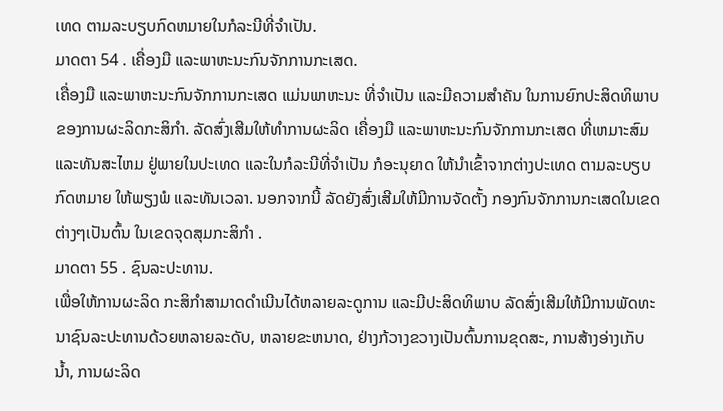ເທດ ຕາມລະບຽບກົດຫມາຍໃນກໍລະນີທີ່ຈຳເປັນ.
ມາດຕາ 54 . ເຄື່ອງມື ແລະພາຫະນະກົນຈັກການກະເສດ.
ເຄື່ອງມື ແລະພາຫະນະກົນຈັກການກະເສດ ແມ່ນພາຫະນະ ທີ່ຈຳເປັນ ແລະມີຄວາມສຳຄັນ ໃນການຍົກປະສິດທິພາບ ຂອງການຜະລິດກະສິກຳ. ລັດສົ່ງເສີມໃຫ້ທຳການຜະລິດ ເຄື່ອງມື ແລະພາຫະນະກົນຈັກການກະເສດ ທີ່ເຫມາະສົມ ແລະທັນສະໄຫມ ຢູ່ພາຍໃນປະເທດ ແລະໃນກໍລະນີທີ່ຈຳເປັນ ກໍອະນຸຍາດ ໃຫ້ນຳເຂົ້າຈາກຕ່າງປະເທດ ຕາມລະບຽບກົດຫມາຍ ໃຫ້ພຽງພໍ ແລະທັນເວລາ. ນອກຈາກນີ້ ລັດຍັງສົ່ງເສີມໃຫ້ມີການຈັດຕັ້ງ ກອງກົນຈັກການກະເສດໃນເຂດຕ່າງໆເປັນຕົ້ນ ໃນເຂດຈຸດສຸມກະສິກຳ .
ມາດຕາ 55 . ຊົນລະປະທານ.
ເພື່ອໃຫ້ການຜະລິດ ກະສິກຳສາມາດດຳເນີນໄດ້ຫລາຍລະດູການ ແລະມີປະສິດທິພາບ ລັດສົ່ງເສີມໃຫ້ມີການພັດທະນາຊົນລະປະທານດ້ວຍຫລາຍລະດັບ, ຫລາຍຂະຫນາດ, ຢ່າງກ້ວາງຂວາງເປັນຕົ້ນການຂຸດສະ, ການສ້າງອ່າງເກັບນ້ຳ, ການຜະລິດ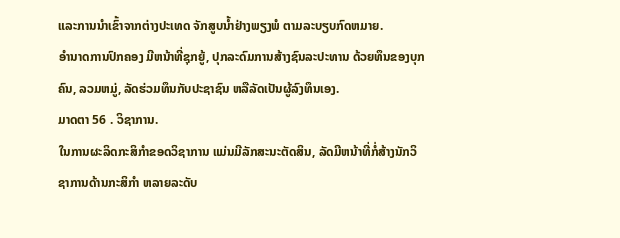ແລະການນຳເຂົ້າຈາກຕ່າງປະເທດ ຈັກສູບນ້ຳຢ່າງພຽງພໍ ຕາມລະບຽບກົດຫມາຍ.
ອຳນາດການປົກຄອງ ມີຫນ້າທີ່ຊຸກຍູ້, ປຸກລະດົມການສ້າງຊົນລະປະທານ ດ້ວຍທຶນຂອງບຸກຄົນ, ລວມຫມູ່, ລັດຮ່ວມທຶນກັບປະຊາຊົນ ຫລືລັດເປັນຜູ້ລົງທຶນເອງ.
ມາດຕາ 56 . ວິຊາການ.
ໃນການຜະລິດກະສິກຳຂອດວິຊາການ ແມ່ນມີລັກສະນະຕັດສິນ, ລັດມີຫນ້າທີ່ກໍ່ສ້າງນັກວິຊາການດ້ານກະສິກຳ ຫລາຍລະດັບ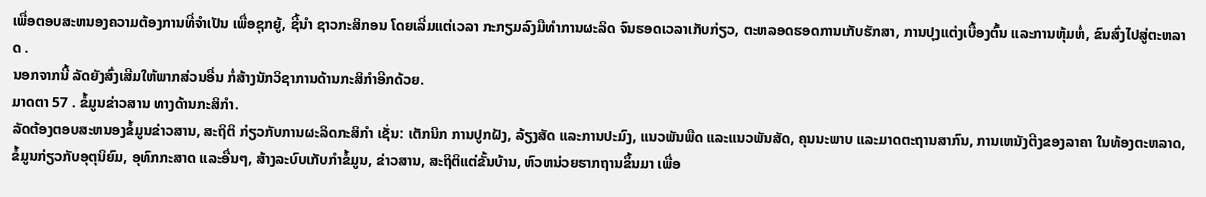ເພື່ອຕອບສະຫນອງຄວາມຕ້ອງການທີ່ຈຳເປັນ ເພື່ອຊຸກຍູ້, ຊີ້ນຳ ຊາວກະສິກອນ ໂດຍເລີ່ມແຕ່ເວລາ ກະກຽມລົງມືທຳການຜະລິດ ຈົນຮອດເວລາເກັບກ່ຽວ, ຕະຫລອດຮອດການເກັບຮັກສາ, ການປຸງແຕ່ງເບື້ອງຕົ້ນ ແລະການຫຸ້ມຫໍ່, ຂົນສົ່ງໄປສູ່ຕະຫລາດ .
ນອກຈາກນີ້ ລັດຍັງສົ່ງເສີມໃຫ້ພາກສ່ວນອື່ນ ກໍ່ສ້າງນັກວິຊາການດ້ານກະສິກຳອີກດ້ວຍ.
ມາດຕາ 57 . ຂໍ້ມູນຂ່າວສານ ທາງດ້ານກະສິກຳ.
ລັດຕ້ອງຕອບສະຫນອງຂໍ້ມູນຂ່າວສານ, ສະຖິຕິ ກ່ຽວກັບການຜະລິດກະສິກຳ ເຊັ່ນ: ເຕັກນິກ ການປູກຝັງ, ລ້ຽງສັດ ແລະການປະມົງ, ແນວພັນພືດ ແລະແນວພັນສັດ, ຄຸນນະພາບ ແລະມາດຕະຖານສາກົນ, ການເຫນັງຕີງຂອງລາຄາ ໃນທ້ອງຕະຫລາດ, ຂໍ້ມູນກ່ຽວກັບອຸຕຸນິຍົມ, ອຸທົກກະສາດ ແລະອື່ນໆ, ສ້າງລະບົບເກັບກຳຂໍ້ມູນ, ຂ່າວສານ, ສະຖິຕິແຕ່ຂັ້ນບ້ານ, ຫົວຫນ່ວຍຮາກຖານຂຶ້ນມາ ເພື່ອ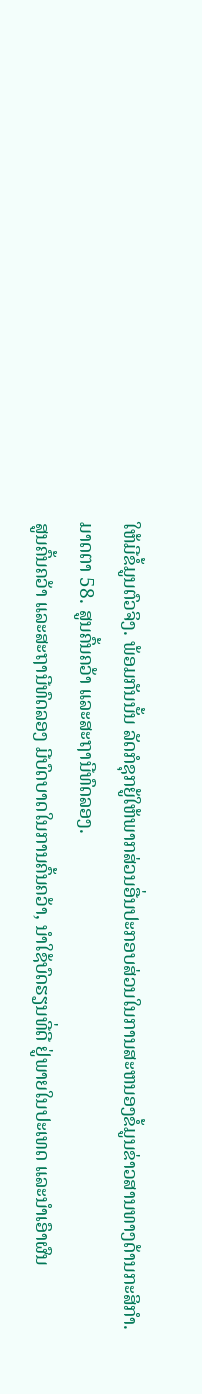ໃຫ້ມີຂໍ້ມູນຕົວຈິງ. ພ້ອມກັນນັ້ນ ລັດກໍຊຸກຍູ້ໃຫ້ພາກສ່ວນອື່ນປະກອບສ່ວນໃນການສະຫນອງຂໍ້ມູນຂ່າວສານທາງດ້ານກະສິກຳ.
ມາດຕາ 58. ສູນຄົ້ນຄວ້າ ແລະສະຖານີທົດລອງ.
ສູນຄົ້ນຄວ້າ ແລະສະຖານີທົດລອງ ມີບົດບາດໃນການຄົ້ນຄວ້າ, ນຳໃຊ້ບົດຮຽນທີ່ດີ ຢູ່ພາຍໃນປະເທດ ແລະນຳເອົາຜົນ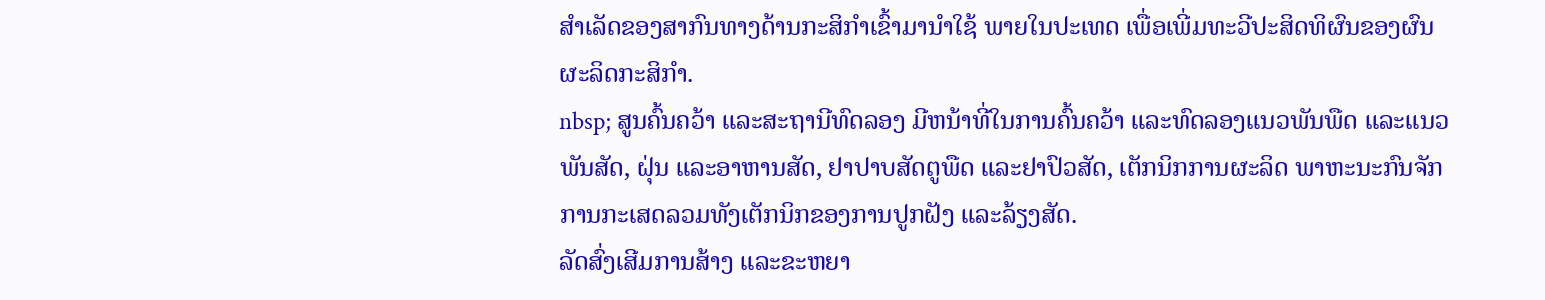ສຳເລັດຂອງສາກົນທາງດ້ານກະສິກຳເຂົ້າມານຳໃຊ້ ພາຍໃນປະເທດ ເພື່ອເພີ່ມທະວີປະສິດທິຜົນຂອງຜົນຜະລິດກະສິກຳ.
nbsp; ສູນຄົ້ນຄວ້າ ແລະສະຖານີທົດລອງ ມີຫນ້າທີ່ໃນການຄົ້ນຄວ້າ ແລະທົດລອງແນວພັນພືດ ແລະແນວພັນສັດ, ຝຸ່ນ ແລະອາຫານສັດ, ຢາປາບສັດຕູພືດ ແລະຢາປົວສັດ, ເຕັກນິກການຜະລິດ ພາຫະນະກົນຈັກການກະເສດລວມທັງເຕັກນິກຂອງການປູກຝັງ ແລະລ້ຽງສັດ.
ລັດສົ່ງເສີມການສ້າງ ແລະຂະຫຍາ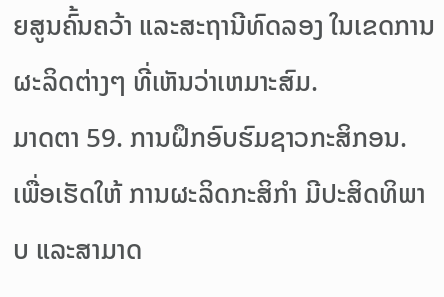ຍສູນຄົ້ນຄວ້າ ແລະສະຖານີທົດລອງ ໃນເຂດການຜະລິດຕ່າງໆ ທີ່ເຫັນວ່າເຫມາະສົມ.
ມາດຕາ 59. ການຝຶກອົບຮົມຊາວກະສິກອນ.
ເພື່ອເຮັດໃຫ້ ການຜະລິດກະສິກຳ ມີປະສິດທິພາບ ແລະສາມາດ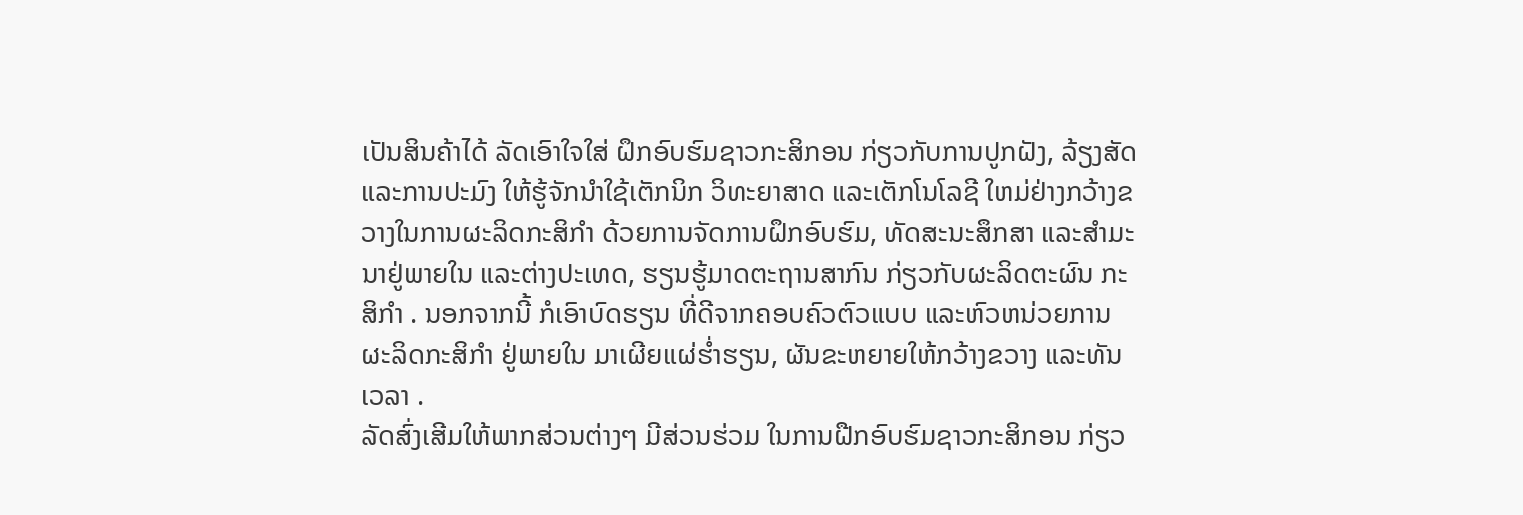ເປັນສິນຄ້າໄດ້ ລັດເອົາໃຈໃສ່ ຝຶກອົບຮົມຊາວກະສິກອນ ກ່ຽວກັບການປູກຝັງ, ລ້ຽງສັດ ແລະການປະມົງ ໃຫ້ຮູ້ຈັກນຳໃຊ້ເຕັກນິກ ວິທະຍາສາດ ແລະເຕັກໂນໂລຊີ ໃຫມ່ຢ່າງກວ້າງຂວາງໃນການຜະລິດກະສິກຳ ດ້ວຍການຈັດການຝຶກອົບຮົມ, ທັດສະນະສຶກສາ ແລະສຳມະນາຢູ່ພາຍໃນ ແລະຕ່າງປະເທດ, ຮຽນຮູ້ມາດຕະຖານສາກົນ ກ່ຽວກັບຜະລິດຕະຜົນ ກະສິກຳ . ນອກຈາກນີ້ ກໍເອົາບົດຮຽນ ທີ່ດີຈາກຄອບຄົວຕົວແບບ ແລະຫົວຫນ່ວຍການຜະລິດກະສິກຳ ຢູ່ພາຍໃນ ມາເຜີຍແຜ່ຮ່ຳຮຽນ, ຜັນຂະຫຍາຍໃຫ້ກວ້າງຂວາງ ແລະທັນເວລາ .
ລັດສົ່ງເສີມໃຫ້ພາກສ່ວນຕ່າງໆ ມີສ່ວນຮ່ວມ ໃນການຝືກອົບຮົມຊາວກະສິກອນ ກ່ຽວ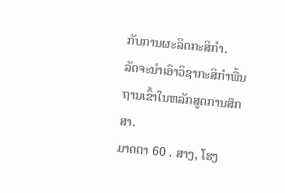ກັບການຜະລິດກະສິກຳ.
ລັດຈະນຳເອົາວິຊາກະສິກຳພື້ນຖານເຂົ້າໃນຫລັກສູດການສຶກສາ.
ມາດຕາ 60 . ສາງ, ໂຮງ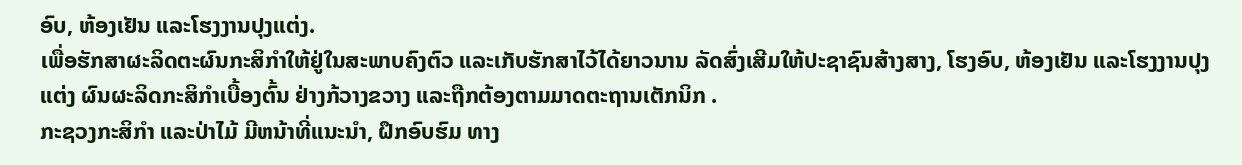ອົບ, ຫ້ອງເຢັນ ແລະໂຮງງານປຸງແຕ່ງ.
ເພື່ອຮັກສາຜະລິດຕະຜົນກະສິກຳໃຫ້ຢູ່ໃນສະພາບຄົງຕົວ ແລະເກັບຮັກສາໄວ້ໄດ້ຍາວນານ ລັດສົ່ງເສີມໃຫ້ປະຊາຊົນສ້າງສາງ, ໂຮງອົບ, ຫ້ອງເຢັນ ແລະໂຮງງານປຸງແຕ່ງ ຜົນຜະລິດກະສິກຳເບື້ອງຕົ້ນ ຢ່າງກ້ວາງຂວາງ ແລະຖືກຕ້ອງຕາມມາດຕະຖານເຕັກນິກ .
ກະຊວງກະສິກຳ ແລະປ່າໄມ້ ມີຫນ້າທີ່ແນະນຳ, ຝຶກອົບຮົມ ທາງ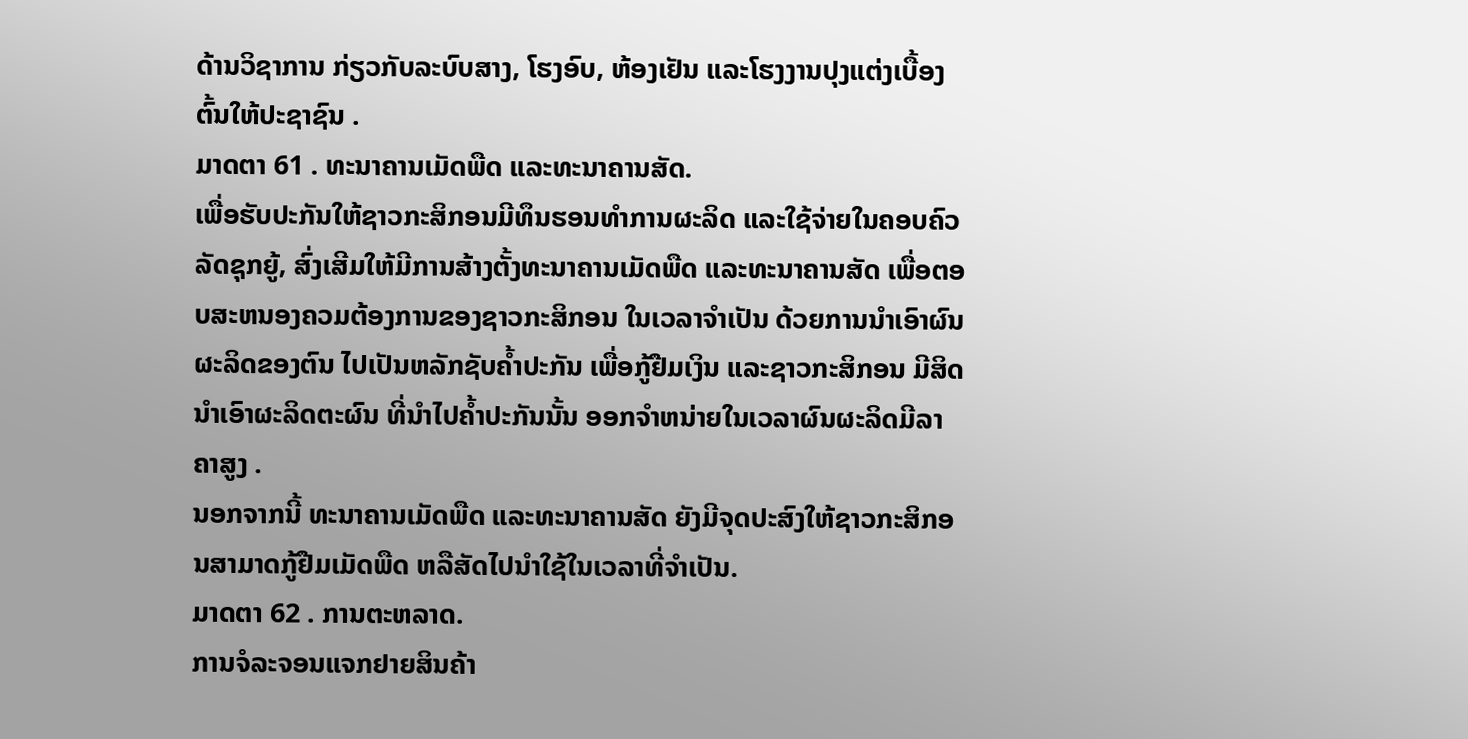ດ້ານວິຊາການ ກ່ຽວກັບລະບົບສາງ, ໂຮງອົບ, ຫ້ອງເຢັນ ແລະໂຮງງານປຸງແຕ່ງເບື້ອງຕົ້ນໃຫ້ປະຊາຊົນ .
ມາດຕາ 61 . ທະນາຄານເມັດພືດ ແລະທະນາຄານສັດ.
ເພື່ອຮັບປະກັນໃຫ້ຊາວກະສິກອນມີທຶນຮອນທຳການຜະລິດ ແລະໃຊ້ຈ່າຍໃນຄອບຄົວ ລັດຊຸກຍູ້, ສົ່ງເສີມໃຫ້ມີການສ້າງຕັ້ງທະນາຄານເມັດພືດ ແລະທະນາຄານສັດ ເພື່ອຕອບສະຫນອງຄວມຕ້ອງການຂອງຊາວກະສິກອນ ໃນເວລາຈຳເປັນ ດ້ວຍການນຳເອົາຜົນຜະລິດຂອງຕົນ ໄປເປັນຫລັກຊັບຄ້ຳປະກັນ ເພື່ອກູ້ຢືມເງິນ ແລະຊາວກະສິກອນ ມີສິດນຳເອົາຜະລິດຕະຜົນ ທີ່ນຳໄປຄ້ຳປະກັນນັ້ນ ອອກຈຳຫນ່າຍໃນເວລາຜົນຜະລິດມີລາຄາສູງ .
ນອກຈາກນີ້ ທະນາຄານເມັດພືດ ແລະທະນາຄານສັດ ຍັງມີຈຸດປະສົງໃຫ້ຊາວກະສິກອນສາມາດກູ້ຢືມເມັດພືດ ຫລືສັດໄປນຳໃຊ້ໃນເວລາທີ່ຈຳເປັນ.
ມາດຕາ 62 . ການຕະຫລາດ.
ການຈໍລະຈອນແຈກຢາຍສິນຄ້າ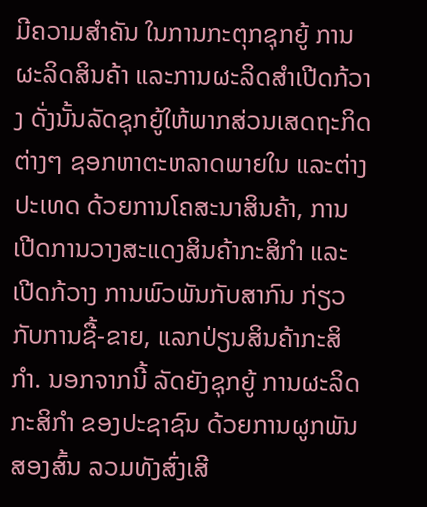ມີຄວາມສຳຄັນ ໃນການກະຕຸກຊຸກຍູ້ ການຜະລິດສິນຄ້າ ແລະການຜະລິດສຳເປີດກ້ວາງ ດັ່ງນັ້ນລັດຊຸກຍູ້ໃຫ້ພາກສ່ວນເສດຖະກິດຕ່າງໆ ຊອກຫາຕະຫລາດພາຍໃນ ແລະຕ່າງປະເທດ ດ້ວຍການໂຄສະນາສິນຄ້າ, ການເປີດການວາງສະແດງສິນຄ້າກະສິກຳ ແລະເປີດກ້ວາງ ການພົວພັນກັບສາກົນ ກ່ຽວກັບການຊື້-ຂາຍ, ແລກປ່ຽນສິນຄ້າກະສິກຳ. ນອກຈາກນີ້ ລັດຍັງຊຸກຍູ້ ການຜະລິດກະສິກຳ ຂອງປະຊາຊົນ ດ້ວຍການຜູກພັນສອງສົ້ນ ລວມທັງສົ່ງເສີ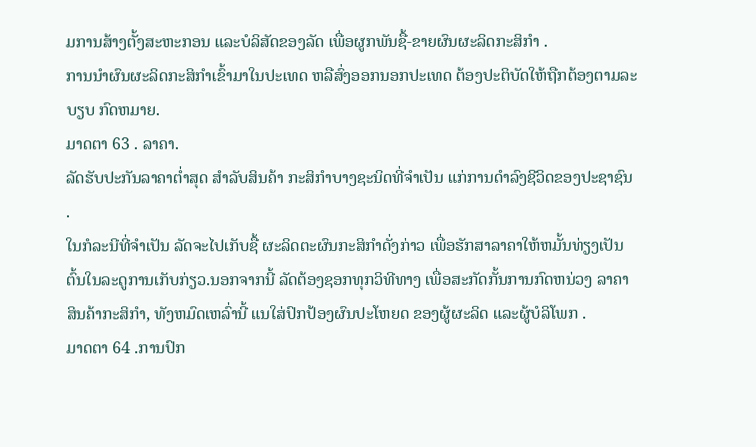ມການສ້າງຕັ້ງສະຫະກອນ ແລະບໍລິສັດຂອງລັດ ເພື່ອຜູກພັນຊື້-ຂາຍຜົນຜະລິດກະສິກຳ .
ການນຳຜົນຜະລິດກະສິກຳເຂົ້າມາໃນປະເທດ ຫລືສົ່ງອອກນອກປະເທດ ຕ້ອງປະຕິບັດໃຫ້ຖືກຕ້ອງຕາມລະບຽບ ກົດຫມາຍ.
ມາດຕາ 63 . ລາຄາ.
ລັດຮັບປະກັນລາຄາຕ່ຳສຸດ ສຳລັບສິນຄ້າ ກະສິກຳບາງຊະນິດທີ່ຈຳເປັນ ແກ່ການດຳລົງຊີວິດຂອງປະຊາຊົນ .
ໃນກໍລະນີທີ່ຈຳເປັນ ລັດຈະໄປເກັບຊື້ ຜະລິດຕະຜົນກະສິກຳດັ່ງກ່າວ ເພື່ອຮັກສາລາຄາໃຫ້ຫມັ້ນທ່ຽງເປັນຕົ້ນໃນລະດູການເກັບກ່ຽວ.ນອກຈາກນີ້ ລັດຕ້ອງຊອກທຸກວິທີທາງ ເພື່ອສະກັດກັ້ນການກົດຫນ່ວງ ລາຄາສິນຄ້າກະສິກຳ, ທັງຫມົດເຫລົ່ານີ້ ແນໃສ່ປົກປ້ອງຜົນປະໂຫຍດ ຂອງຜູ້ຜະລິດ ແລະຜູ້ບໍລິໂພກ .
ມາດຕາ 64 .ການປົກ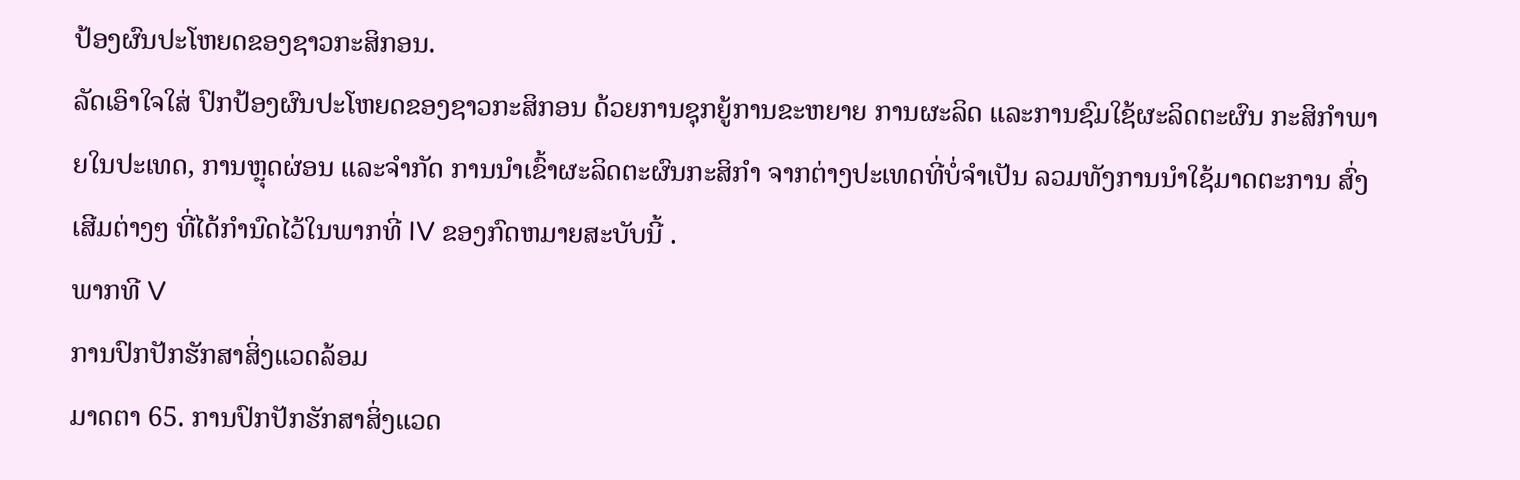ປ້ອງຜົນປະໂຫຍດຂອງຊາວກະສິກອນ.
ລັດເອົາໃຈໃສ່ ປົກປ້ອງຜົນປະໂຫຍດຂອງຊາວກະສິກອນ ດ້ວຍການຊຸກຍູ້ການຂະຫຍາຍ ການຜະລິດ ແລະການຊົມໃຊ້ຜະລິດຕະຜົນ ກະສິກຳພາຍໃນປະເທດ, ການຫຼຸດຜ່ອນ ແລະຈຳກັດ ການນຳເຂົ້າຜະລິດຕະຜົນກະສິກຳ ຈາກຕ່າງປະເທດທີ່ບໍ່ຈຳເປັນ ລວມທັງການນຳໃຊ້ມາດຕະການ ສົ່ງເສີມຕ່າງໆ ທີ່ໄດ້ກຳນົດໄວ້ໃນພາກທີ່ IV ຂອງກົດຫມາຍສະບັບນີ້ .
ພາກທີ V
ການປົກປັກຮັກສາສິ່ງແວດລ້ອມ
ມາດຕາ 65. ການປົກປັກຮັກສາສິ່ງແວດ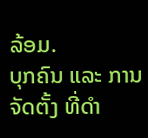ລ້ອມ.
ບຸກຄົນ ແລະ ການຈັດຕັ້ງ ທີ່ດຳ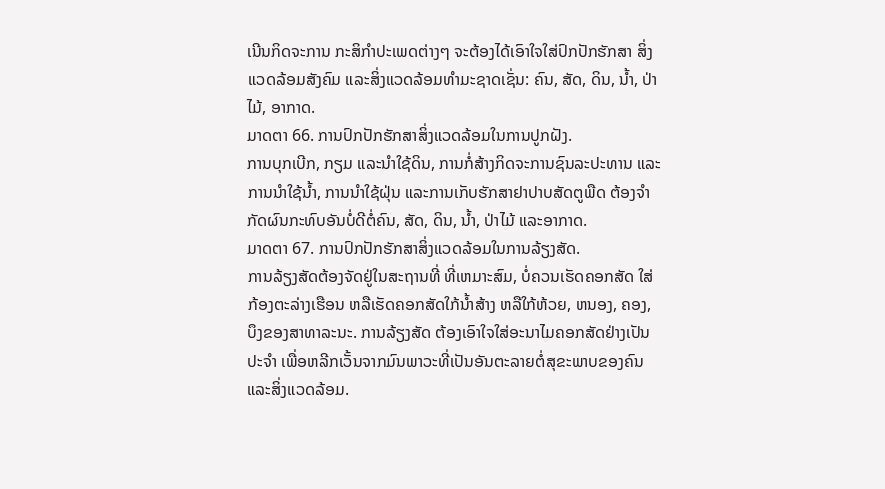ເນີນກິດຈະການ ກະສິກຳປະເພດຕ່າງໆ ຈະຕ້ອງໄດ້ເອົາໃຈໃສ່ປົກປັກຮັກສາ ສິ່ງແວດລ້ອມສັງຄົມ ແລະສິ່ງແວດລ້ອມທຳມະຊາດເຊັ່ນ: ຄົນ, ສັດ, ດິນ, ນ້ຳ, ປ່າໄມ້, ອາກາດ.
ມາດຕາ 66. ການປົກປັກຮັກສາສິ່ງແວດລ້ອມໃນການປູກຝັງ.
ການບຸກເບີກ, ກຽມ ແລະນຳໃຊ້ດິນ, ການກໍ່ສ້າງກິດຈະການຊົນລະປະທານ ແລະ ການນຳໃຊ້ນ້ຳ, ການນຳໃຊ້ຝຸ່ນ ແລະການເກັບຮັກສາຢາປາບສັດຕູພືດ ຕ້ອງຈຳກັດຜົນກະທົບອັນບໍ່ດີຕໍ່ຄົນ, ສັດ, ດິນ, ນ້ຳ, ປ່າໄມ້ ແລະອາກາດ.
ມາດຕາ 67. ການປົກປັກຮັກສາສິ່ງແວດລ້ອມໃນການລ້ຽງສັດ.
ການລ້ຽງສັດຕ້ອງຈັດຢູ່ໃນສະຖານທີ່ ທີ່ເຫມາະສົມ, ບໍ່ຄວນເຮັດຄອກສັດ ໃສ່ກ້ອງຕະລ່າງເຮືອນ ຫລືເຮັດຄອກສັດໃກ້ນ້ຳສ້າງ ຫລືໃກ້ຫ້ວຍ, ຫນອງ, ຄອງ, ບຶງຂອງສາທາລະນະ. ການລ້ຽງສັດ ຕ້ອງເອົາໃຈໃສ່ອະນາໄມຄອກສັດຢ່າງເປັນປະຈຳ ເພື່ອຫລີກເວັ້ນຈາກມົນພາວະທີ່ເປັນອັນຕະລາຍຕໍ່ສຸຂະພາບຂອງຄົນ ແລະສິ່ງແວດລ້ອມ.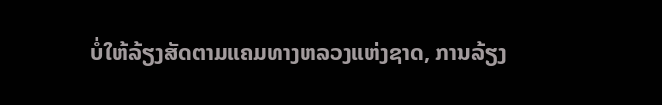ບໍ່ໃຫ້ລ້ຽງສັດຕາມແຄມທາງຫລວງແຫ່ງຊາດ, ການລ້ຽງ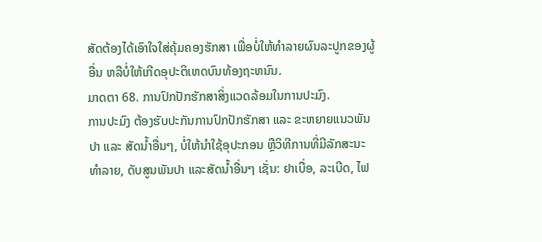ສັດຕ້ອງໄດ້ເອົາໃຈໃສ່ຄຸ້ມຄອງຮັກສາ ເພື່ອບໍ່ໃຫ້ທຳລາຍຜົນລະປູກຂອງຜູ້ອື່ນ ຫລືບໍ່ໃຫ້ເກີດອຸປະຕິເຫດບົນທ້ອງຖະຫນົນ.
ມາດຕາ 68. ການປົກປັກຮັກສາສິ່ງແວດລ້ອມໃນການປະມົງ.
ການປະມົງ ຕ້ອງຮັບປະກັນການປົກປັກຮັກສາ ແລະ ຂະຫຍາຍແນວພັນປາ ແລະ ສັດນ້ຳອື່ນໆ, ບໍ່ໃຫ້ນຳໃຊ້ອຸປະກອນ ຫຼືວິທີການທີ່ມີລັກສະນະທຳລາຍ, ດັບສູນພັນປາ ແລະສັດນ້ຳອື່ນໆ ເຊັ່ນ: ຢາເບື່ອ, ລະເບີດ, ໄຟ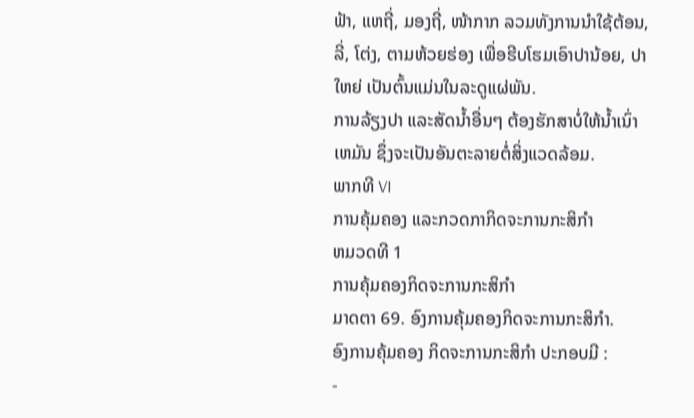ຟ້າ, ແຫຖີ່, ມອງຖີ່, ໜ້າກາກ ລວມທັງການນຳໃຊ້ຕ້ອນ, ລີ່, ໂຕ່ງ, ຕາມຫ້ວຍຮ່ອງ ເພື່ອຮີບໂຮມເອົາປານ້ອຍ, ປາໃຫຍ່ ເປັນຕົ້ນແມ່ນໃນລະດູແຜ່ພັນ.
ການລ້ຽງປາ ແລະສັດນ້ຳອື່ນໆ ຕ້ອງຮັກສາບໍ່ໃຫ້ນ້ຳເນົ່າເຫມັນ ຊຶ່ງຈະເປັນອັນຕະລາຍຕໍ່ສິ່ງແວດລ້ອມ.
ພາກທີ VI
ການຄຸ້ມຄອງ ແລະກວດກາກິດຈະການກະສິກຳ
ຫມວດທີ 1
ການຄຸ້ມຄອງກິດຈະການກະສິກຳ
ມາດຕາ 69. ອົງການຄຸ້ມຄອງກິດຈະການກະສິກຳ.
ອົງການຄຸ້ມຄອງ ກິດຈະການກະສິກຳ ປະກອບມີ :
-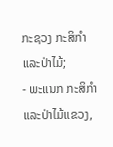ກະຊວງ ກະສິກຳ ແລະປ່າໄມ້;
- ພະແນກ ກະສິກຳ ແລະປ່າໄມ້ແຂວງ,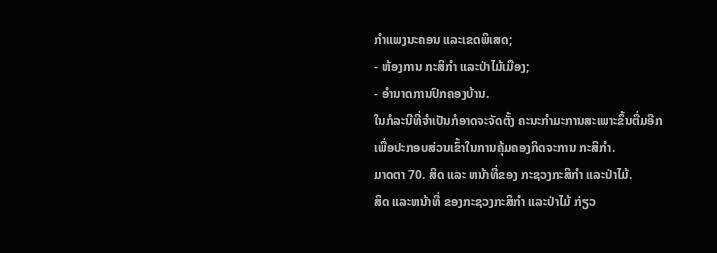ກຳແພງນະຄອນ ແລະເຂດພິເສດ;
- ຫ້ອງການ ກະສິກຳ ແລະປ່າໄມ້ເມືອງ;
- ອຳນາດການປົກຄອງບ້ານ.
ໃນກໍລະນີທີ່ຈຳເປັນກໍອາດຈະຈັດຕັ້ງ ຄະນະກຳມະການສະເພາະຂຶ້ນຕື່ມອີກ ເພື່ອປະກອບສ່ວນເຂົ້າໃນການຄຸ້ມຄອງກິດຈະການ ກະສິກຳ.
ມາດຕາ 70. ສິດ ແລະ ຫນ້າທີ່ຂອງ ກະຊວງກະສິກຳ ແລະປ່າໄມ້.
ສິດ ແລະຫນ້າທີ່ ຂອງກະຊວງກະສິກຳ ແລະປ່າໄມ້ ກ່ຽວ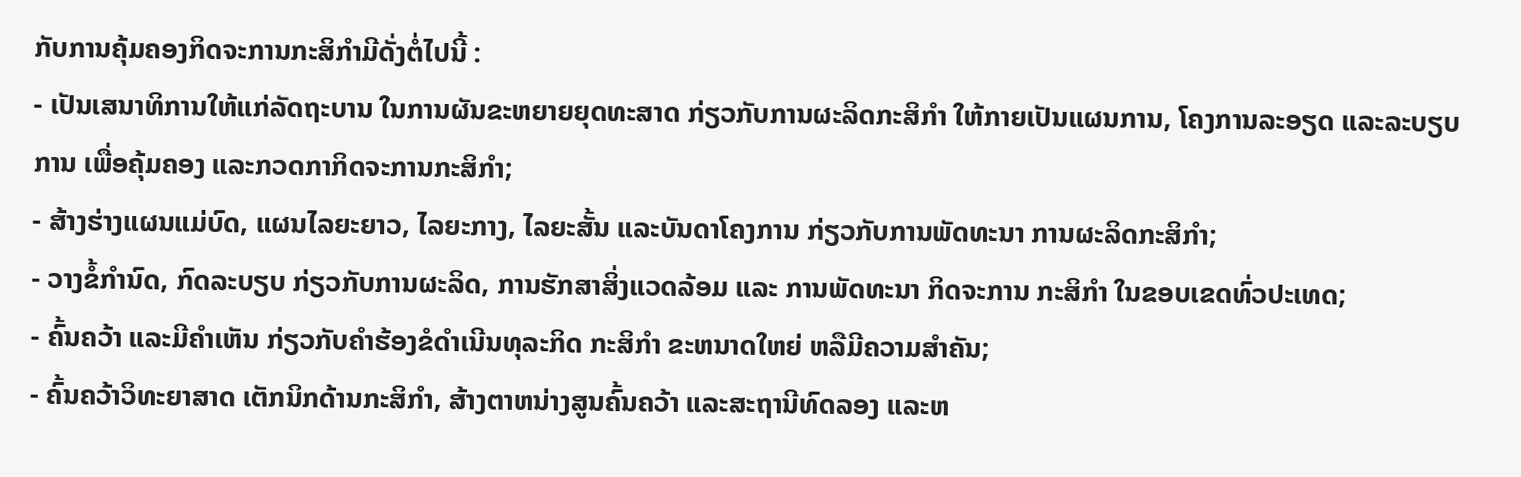ກັບການຄຸ້ມຄອງກິດຈະການກະສິກຳມີດັ່ງຕໍ່ໄປນີ້ :
- ເປັນເສນາທິການໃຫ້ແກ່ລັດຖະບານ ໃນການຜັນຂະຫຍາຍຍຸດທະສາດ ກ່ຽວກັບການຜະລິດກະສິກຳ ໃຫ້ກາຍເປັນແຜນການ, ໂຄງການລະອຽດ ແລະລະບຽບການ ເພື່ອຄຸ້ມຄອງ ແລະກວດກາກິດຈະການກະສິກຳ;
- ສ້າງຮ່າງແຜນແມ່ບົດ, ແຜນໄລຍະຍາວ, ໄລຍະກາງ, ໄລຍະສັ້ນ ແລະບັນດາໂຄງການ ກ່ຽວກັບການພັດທະນາ ການຜະລິດກະສິກຳ;
- ວາງຂໍ້ກຳນົດ, ກົດລະບຽບ ກ່ຽວກັບການຜະລິດ, ການຮັກສາສິ່ງແວດລ້ອມ ແລະ ການພັດທະນາ ກິດຈະການ ກະສິກຳ ໃນຂອບເຂດທົ່ວປະເທດ;
- ຄົ້ນຄວ້າ ແລະມີຄຳເຫັນ ກ່ຽວກັບຄຳຮ້ອງຂໍດຳເນີນທຸລະກິດ ກະສິກຳ ຂະຫນາດໃຫຍ່ ຫລືມີຄວາມສຳຄັນ;
- ຄົ້ນຄວ້າວິທະຍາສາດ ເຕັກນິກດ້ານກະສິກຳ, ສ້າງຕາຫນ່າງສູນຄົ້ນຄວ້າ ແລະສະຖານີທົດລອງ ແລະຫ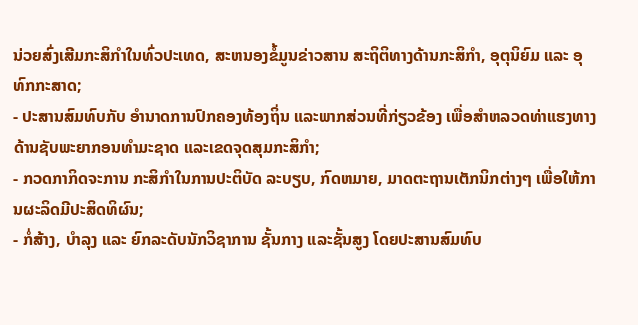ນ່ວຍສົ່ງເສີມກະສິກຳໃນທົ່ວປະເທດ, ສະຫນອງຂໍ້ມູນຂ່າວສານ ສະຖິຕິທາງດ້ານກະສິກຳ, ອຸຕຸນິຍົມ ແລະ ອຸທົກກະສາດ;
- ປະສານສົມທົບກັບ ອຳນາດການປົກຄອງທ້ອງຖິ່ນ ແລະພາກສ່ວນທີ່ກ່ຽວຂ້ອງ ເພື່ອສຳຫລວດທ່າແຮງທາງດ້ານຊັບພະຍາກອນທຳມະຊາດ ແລະເຂດຈຸດສຸມກະສິກຳ;
- ກວດກາກິດຈະການ ກະສິກຳໃນການປະຕິບັດ ລະບຽບ, ກົດຫມາຍ, ມາດຕະຖານເຕັກນິກຕ່າງໆ ເພື່ອໃຫ້ການຜະລິດມີປະສິດທິຜົນ;
- ກໍ່ສ້າງ, ບຳລຸງ ແລະ ຍົກລະດັບນັກວິຊາການ ຊັ້ນກາງ ແລະຊັ້ນສູງ ໂດຍປະສານສົມທົບ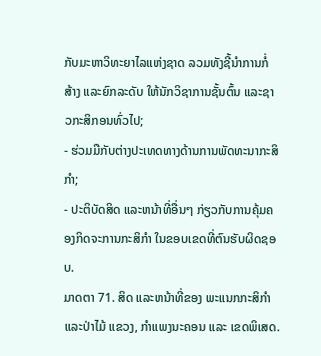ກັບມະຫາວິທະຍາໄລແຫ່ງຊາດ ລວມທັງຊີ້ນຳການກໍ່ສ້າງ ແລະຍົກລະດັບ ໃຫ້ນັກວິຊາການຊັ້ນຕົ້ນ ແລະຊາວກະສິກອນທົ່ວໄປ;
- ຮ່ວມມືກັບຕ່າງປະເທດທາງດ້ານການພັດທະນາກະສິກຳ;
- ປະຕິບັດສິດ ແລະຫນ້າທີ່ອື່ນໆ ກ່ຽວກັບການຄຸ້ມຄອງກິດຈະການກະສິກຳ ໃນຂອບເຂດທີ່ຕົນຮັບຜິດຊອບ.
ມາດຕາ 71. ສິດ ແລະຫນ້າທີ່ຂອງ ພະແນກກະສິກຳ ແລະປ່າໄມ້ ແຂວງ, ກຳແພງນະຄອນ ແລະ ເຂດພິເສດ.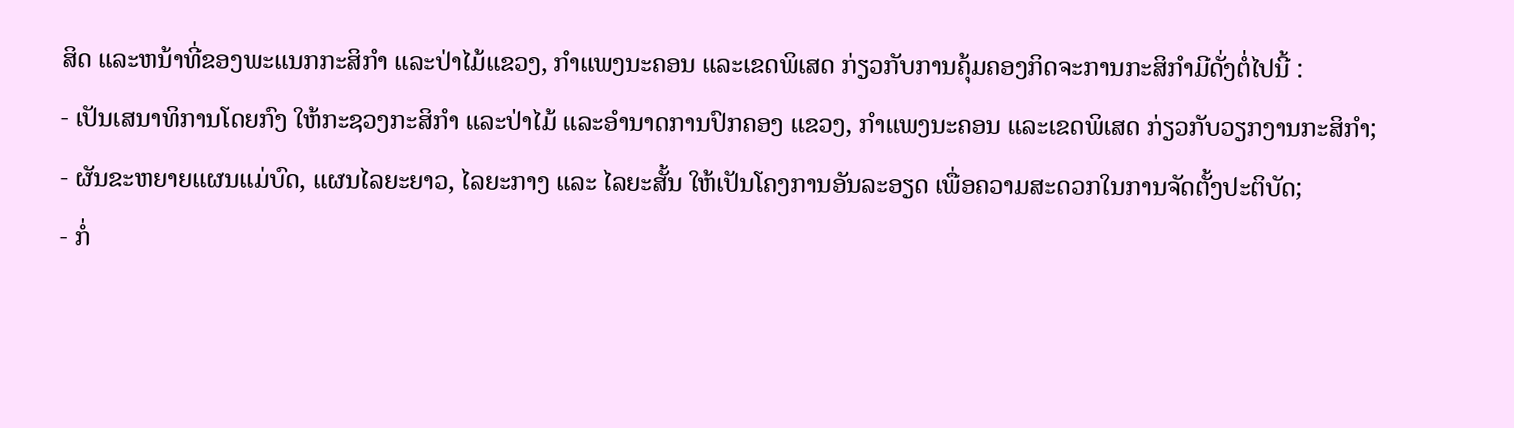ສິດ ແລະຫນ້າທີ່ຂອງພະແນກກະສິກຳ ແລະປ່າໄມ້ແຂວງ, ກຳແພງນະຄອນ ແລະເຂດພິເສດ ກ່ຽວກັບການຄຸ້ມຄອງກິດຈະການກະສິກຳມີດັ່ງຕໍ່ໄປນີ້ :
- ເປັນເສນາທິການໂດຍກົງ ໃຫ້ກະຊວງກະສິກຳ ແລະປ່າໄມ້ ແລະອຳນາດການປົກຄອງ ແຂວງ, ກຳແພງນະຄອນ ແລະເຂດພິເສດ ກ່ຽວກັບວຽກງານກະສິກຳ;
- ຜັນຂະຫຍາຍແຜນແມ່ບົດ, ແຜນໄລຍະຍາວ, ໄລຍະກາງ ແລະ ໄລຍະສັ້ນ ໃຫ້ເປັນໂຄງການອັນລະອຽດ ເພື່ອຄວາມສະດວກໃນການຈັດຕັ້ງປະຕິບັດ;
- ກໍ່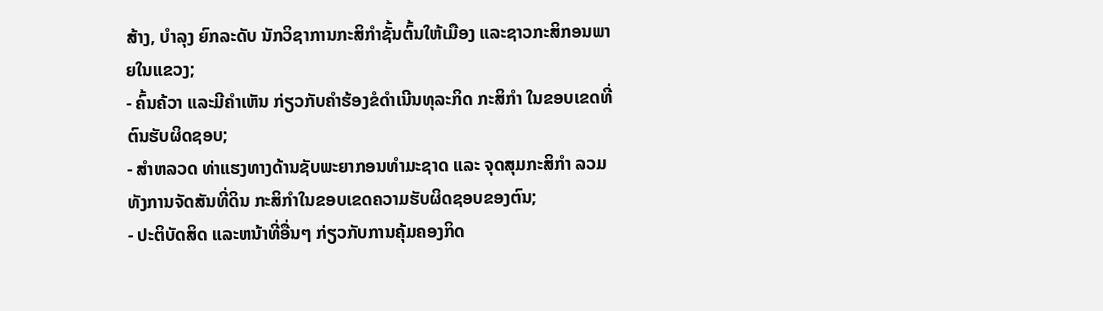ສ້າງ, ບຳລຸງ ຍົກລະດັບ ນັກວິຊາການກະສິກຳຊັ້ນຕົ້ນໃຫ້ເມືອງ ແລະຊາວກະສິກອນພາຍໃນແຂວງ;
- ຄົ້ນຄ້ວາ ແລະມີຄຳເຫັນ ກ່ຽວກັບຄຳຮ້ອງຂໍດຳເນີນທຸລະກິດ ກະສິກຳ ໃນຂອບເຂດທີ່ຕົນຮັບຜິດຊອບ;
- ສຳຫລວດ ທ່າແຮງທາງດ້ານຊັບພະຍາກອນທຳມະຊາດ ແລະ ຈຸດສຸມກະສິກຳ ລວມທັງການຈັດສັນທີ່ດິນ ກະສິກຳໃນຂອບເຂດຄວາມຮັບຜິດຊອບຂອງຕົນ;
- ປະຕິບັດສິດ ແລະຫນ້າທີ່ອື່ນໆ ກ່ຽວກັບການຄຸ້ມຄອງກິດ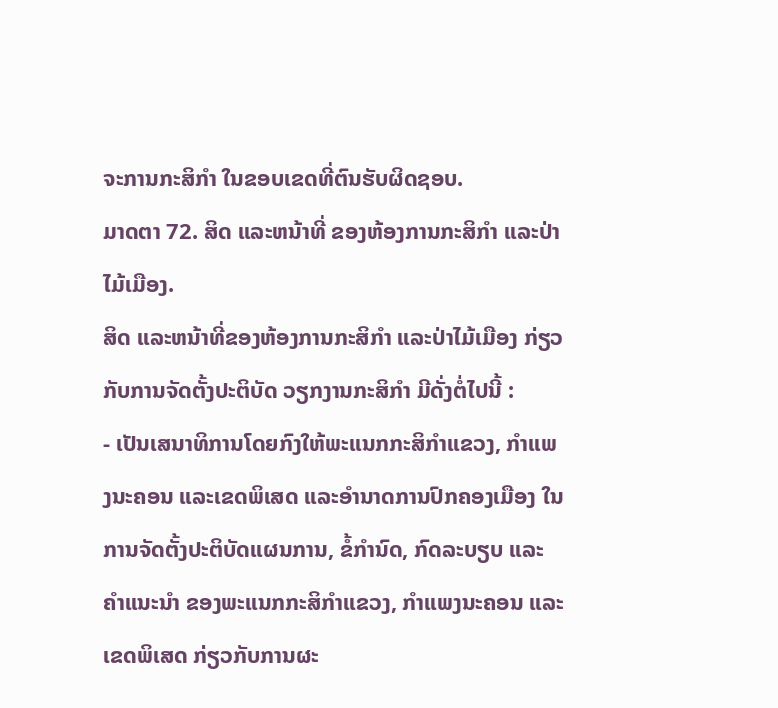ຈະການກະສິກຳ ໃນຂອບເຂດທີ່ຕົນຮັບຜິດຊອບ.
ມາດຕາ 72. ສິດ ແລະຫນ້າທີ່ ຂອງຫ້ອງການກະສິກຳ ແລະປ່າໄມ້ເມືອງ.
ສິດ ແລະຫນ້າທີ່ຂອງຫ້ອງການກະສິກຳ ແລະປ່າໄມ້ເມືອງ ກ່ຽວກັບການຈັດຕັ້ງປະຕິບັດ ວຽກງານກະສິກຳ ມີດັ່ງຕໍ່ໄປນີ້ :
- ເປັນເສນາທິການໂດຍກົງໃຫ້ພະແນກກະສິກຳແຂວງ, ກຳແພງນະຄອນ ແລະເຂດພິເສດ ແລະອຳນາດການປົກຄອງເມືອງ ໃນການຈັດຕັ້ງປະຕິບັດແຜນການ, ຂໍ້ກຳນົດ, ກົດລະບຽບ ແລະຄຳແນະນຳ ຂອງພະແນກກະສິກຳແຂວງ, ກຳແພງນະຄອນ ແລະເຂດພິເສດ ກ່ຽວກັບການຜະ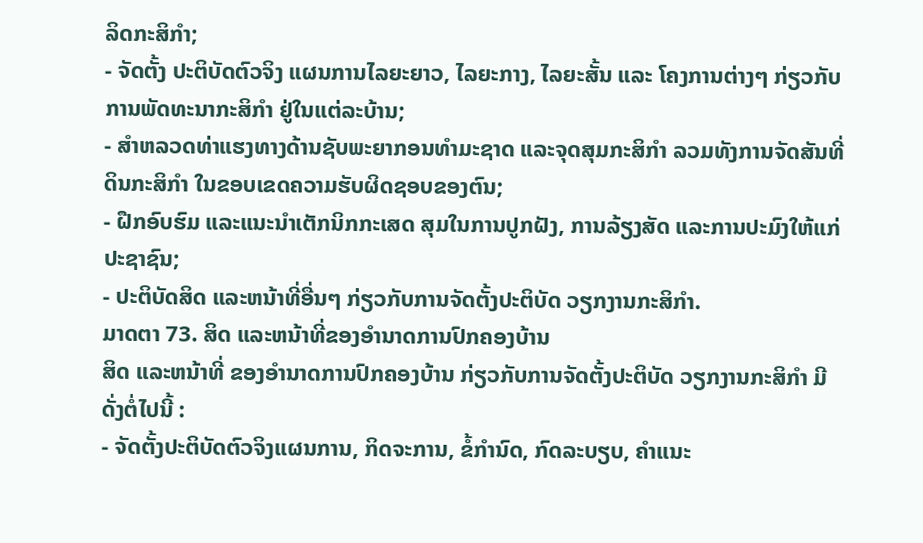ລິດກະສິກຳ;
- ຈັດຕັ້ງ ປະຕິບັດຕົວຈິງ ແຜນການໄລຍະຍາວ, ໄລຍະກາງ, ໄລຍະສັ້ນ ແລະ ໂຄງການຕ່າງໆ ກ່ຽວກັບການພັດທະນາກະສິກຳ ຢູ່ໃນແຕ່ລະບ້ານ;
- ສຳຫລວດທ່າແຮງທາງດ້ານຊັບພະຍາກອນທຳມະຊາດ ແລະຈຸດສຸມກະສິກຳ ລວມທັງການຈັດສັນທີ່ດິນກະສິກຳ ໃນຂອບເຂດຄວາມຮັບຜິດຊອບຂອງຕົນ;
- ຝືກອົບຮົມ ແລະແນະນຳເຕັກນິກກະເສດ ສຸມໃນການປູກຝັງ, ການລ້ຽງສັດ ແລະການປະມົງໃຫ້ແກ່ປະຊາຊົນ;
- ປະຕິບັດສິດ ແລະຫນ້າທີ່ອື່ນໆ ກ່ຽວກັບການຈັດຕັ້ງປະຕິບັດ ວຽກງານກະສິກຳ.
ມາດຕາ 73. ສິດ ແລະຫນ້າທີ່ຂອງອຳນາດການປົກຄອງບ້ານ
ສິດ ແລະຫນ້າທີ່ ຂອງອຳນາດການປົກຄອງບ້ານ ກ່ຽວກັບການຈັດຕັ້ງປະຕິບັດ ວຽກງານກະສິກຳ ມີດັ່ງຕໍ່ໄປນີ້ :
- ຈັດຕັ້ງປະຕິບັດຕົວຈິງແຜນການ, ກິດຈະການ, ຂໍ້ກຳນົດ, ກົດລະບຽບ, ຄຳແນະ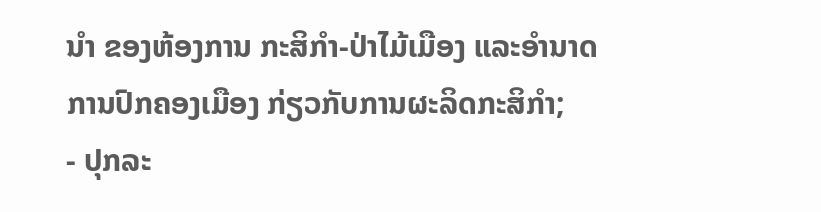ນຳ ຂອງຫ້ອງການ ກະສິກຳ-ປ່າໄມ້ເມືອງ ແລະອຳນາດການປົກຄອງເມືອງ ກ່ຽວກັບການຜະລິດກະສິກຳ;
- ປຸກລະ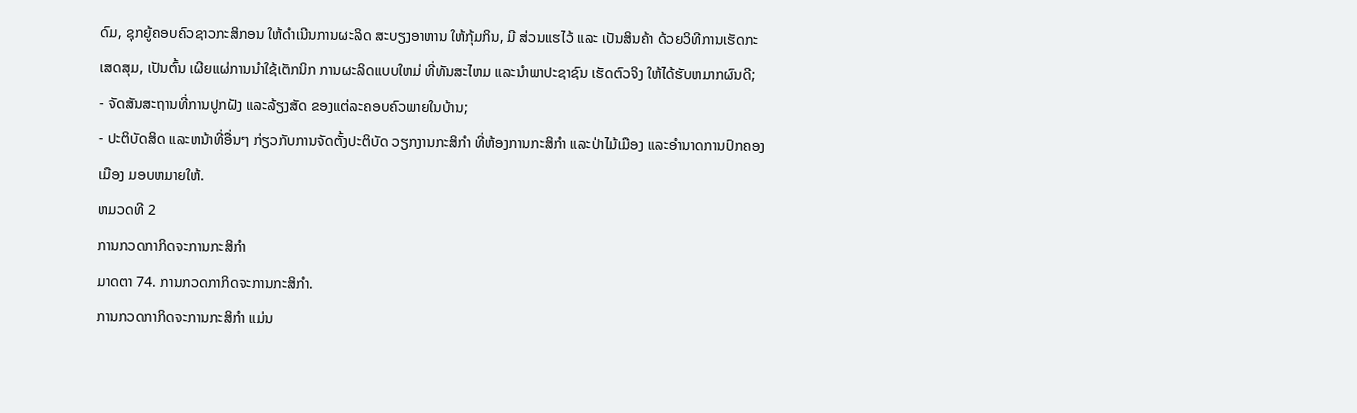ດົມ, ຊຸກຍູ້ຄອບຄົວຊາວກະສິກອນ ໃຫ້ດຳເນີນການຜະລິດ ສະບຽງອາຫານ ໃຫ້ກຸ້ມກິນ, ມີ ສ່ວນແຮໄວ້ ແລະ ເປັນສິນຄ້າ ດ້ວຍວິທີການເຮັດກະເສດສຸມ, ເປັນຕົ້ນ ເຜີຍແຜ່ການນຳໃຊ້ເຕັກນິກ ການຜະລິດແບບໃຫມ່ ທີ່ທັນສະໄຫມ ແລະນຳພາປະຊາຊົນ ເຮັດຕົວຈິງ ໃຫ້ໄດ້ຮັບຫມາກຜົນດີ;
- ຈັດສັນສະຖານທີ່ການປູກຝັງ ແລະລ້ຽງສັດ ຂອງແຕ່ລະຄອບຄົວພາຍໃນບ້ານ;
- ປະຕິບັດສິດ ແລະຫນ້າທີ່ອື່ນໆ ກ່ຽວກັບການຈັດຕັ້ງປະຕິບັດ ວຽກງານກະສິກຳ ທີ່ຫ້ອງການກະສິກຳ ແລະປ່າໄມ້ເມືອງ ແລະອຳນາດການປົກຄອງເມືອງ ມອບຫມາຍໃຫ້.
ຫມວດທີ 2
ການກວດກາກິດຈະການກະສິກຳ
ມາດຕາ 74. ການກວດກາກິດຈະການກະສິກຳ.
ການກວດກາກິດຈະການກະສິກຳ ແມ່ນ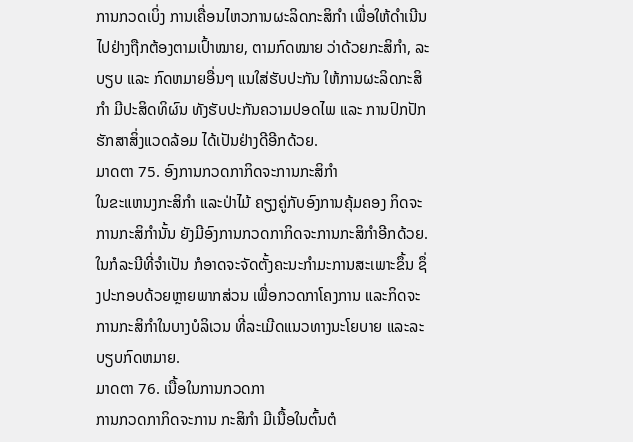ການກວດເບິ່ງ ການເຄື່ອນໄຫວການຜະລິດກະສິກຳ ເພື່ອໃຫ້ດຳເນີນໄປຢ່າງຖືກຕ້ອງຕາມເປົ້າໝາຍ, ຕາມກົດໝາຍ ວ່າດ້ວຍກະສິກຳ, ລະບຽບ ແລະ ກົດຫມາຍອື່ນໆ ແນໃສ່ຮັບປະກັນ ໃຫ້ການຜະລິດກະສິກຳ ມີປະສິດທິຜົນ ທັງຮັບປະກັນຄວາມປອດໄພ ແລະ ການປົກປັກຮັກສາສິ່ງແວດລ້ອມ ໄດ້ເປັນຢ່າງດີອີກດ້ວຍ.
ມາດຕາ 75. ອົງການກວດກາກິດຈະການກະສິກຳ
ໃນຂະແຫນງກະສິກຳ ແລະປ່າໄມ້ ຄຽງຄູ່ກັບອົງການຄຸ້ມຄອງ ກິດຈະການກະສິກຳນັ້ນ ຍັງມີອົງການກວດກາກິດຈະການກະສິກຳອີກດ້ວຍ.
ໃນກໍລະນີທີ່ຈຳເປັນ ກໍອາດຈະຈັດຕັ້ງຄະນະກຳມະການສະເພາະຂຶ້ນ ຊຶ່ງປະກອບດ້ວຍຫຼາຍພາກສ່ວນ ເພື່ອກວດກາໂຄງການ ແລະກິດຈະການກະສິກຳໃນບາງບໍລິເວນ ທີ່ລະເມີດແນວທາງນະໂຍບາຍ ແລະລະບຽບກົດຫມາຍ.
ມາດຕາ 76. ເນື້ອໃນການກວດກາ
ການກວດກາກິດຈະການ ກະສິກຳ ມີເນື້ອໃນຕົ້ນຕໍ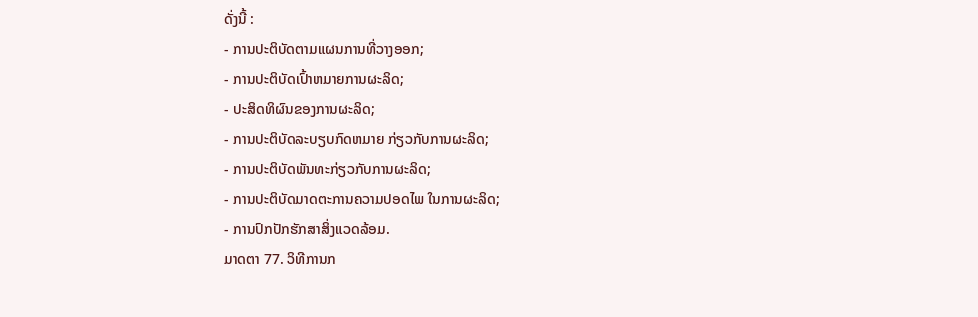ດັ່ງນີ້ :
- ການປະຕິບັດຕາມແຜນການທີ່ວາງອອກ;
- ການປະຕິບັດເປົ້າຫມາຍການຜະລິດ;
- ປະສິດທິຜົນຂອງການຜະລິດ;
- ການປະຕິບັດລະບຽບກົດຫມາຍ ກ່ຽວກັບການຜະລິດ;
- ການປະຕິບັດພັນທະກ່ຽວກັບການຜະລິດ;
- ການປະຕິບັດມາດຕະການຄວາມປອດໄພ ໃນການຜະລິດ;
- ການປົກປັກຮັກສາສິ່ງແວດລ້ອມ.
ມາດຕາ 77. ວິທີການກ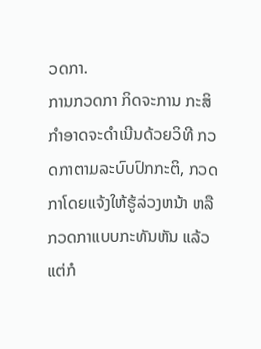ວດກາ.
ການກວດກາ ກິດຈະການ ກະສິກຳອາດຈະດຳເນີນດ້ວຍວິທີ ກວດກາຕາມລະບົບປົກກະຕິ, ກວດກາໂດຍແຈ້ງໃຫ້ຮູ້ລ່ວງຫນ້າ ຫລືກວດກາແບບກະທັນຫັນ ແລ້ວແຕ່ກໍ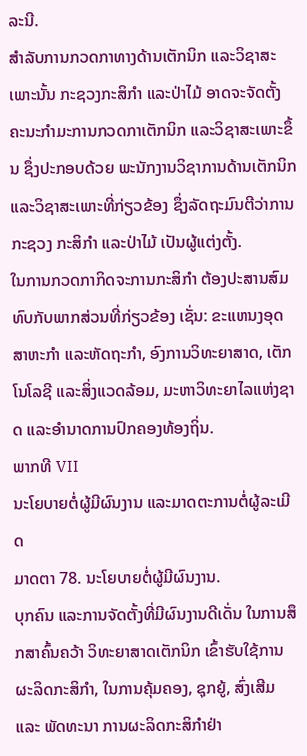ລະນີ.
ສຳລັບການກວດກາທາງດ້ານເຕັກນິກ ແລະວິຊາສະເພາະນັ້ນ ກະຊວງກະສິກຳ ແລະປ່າໄມ້ ອາດຈະຈັດຕັ້ງຄະນະກຳມະການກວດກາເຕັກນິກ ແລະວິຊາສະເພາະຂຶ້ນ ຊຶ່ງປະກອບດ້ວຍ ພະນັກງານວິຊາການດ້ານເຕັກນິກ ແລະວິຊາສະເພາະທີ່ກ່ຽວຂ້ອງ ຊຶ່ງລັດຖະມົນຕີວ່າການກະຊວງ ກະສິກຳ ແລະປ່າໄມ້ ເປັນຜູ້ແຕ່ງຕັ້ງ.
ໃນການກວດກາກິດຈະການກະສິກຳ ຕ້ອງປະສານສົມທົບກັບພາກສ່ວນທີ່ກ່ຽວຂ້ອງ ເຊັ່ນ: ຂະແຫນງອຸດສາຫະກຳ ແລະຫັດຖະກຳ, ອົງການວິທະຍາສາດ, ເຕັກໂນໂລຊີ ແລະສິ່ງແວດລ້ອມ, ມະຫາວິທະຍາໄລແຫ່ງຊາດ ແລະອຳນາດການປົກຄອງທ້ອງຖິ່ນ.
ພາກທີ VII
ນະໂຍບາຍຕໍ່ຜູ້ມີຜົນງານ ແລະມາດຕະການຕໍ່ຜູ້ລະເມີດ
ມາດຕາ 78. ນະໂຍບາຍຕໍ່ຜູ້ມີຜົນງານ.
ບຸກຄົນ ແລະການຈັດຕັ້ງທີ່ມີຜົນງານດີເດັ່ນ ໃນການສຶກສາຄົ້ນຄວ້າ ວິທະຍາສາດເຕັກນິກ ເຂົ້າຮັບໃຊ້ການ ຜະລິດກະສິກຳ, ໃນການຄຸ້ມຄອງ, ຊຸກຍູ້, ສົ່ງເສີມ ແລະ ພັດທະນາ ການຜະລິດກະສິກຳຢ່າ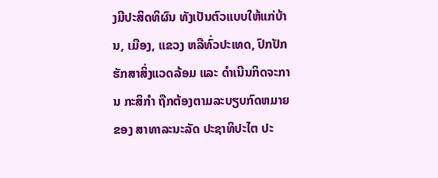ງມີປະສິດທິຜົນ ທັງເປັນຕົວແບບໃຫ້ແກ່ບ້ານ, ເມືອງ, ແຂວງ ຫລືທົ່ວປະເທດ, ປົກປັກຮັກສາສິ່ງແວດລ້ອມ ແລະ ດຳເນີນກິດຈະການ ກະສິກຳ ຖືກຕ້ອງຕາມລະບຽບກົດຫມາຍຂອງ ສາທາລະນະລັດ ປະຊາທິປະໄຕ ປະ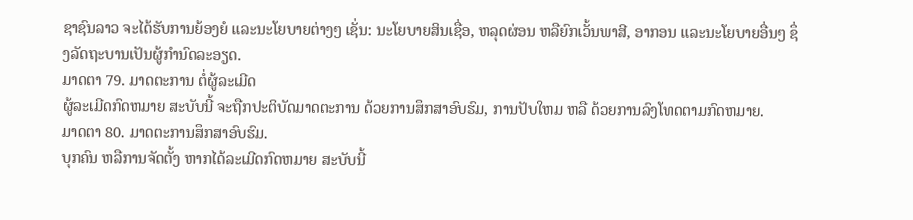ຊາຊົນລາວ ຈະໄດ້ຮັບການຍ້ອງຍໍ ແລະນະໂຍບາຍຕ່າງໆ ເຊັ່ນ: ນະໂຍບາຍສິນເຊື່ອ, ຫລຸດຜ່ອນ ຫລືຍົກເວັ້ນພາສີ, ອາກອນ ແລະນະໂຍບາຍອື່ນໆ ຊຶ່ງລັດຖະບານເປັນຜູ້ກຳນົດລະອຽດ.
ມາດຕາ 79. ມາດຕະການ ຕໍ່ຜູ້ລະເມີດ
ຜູ້ລະເມີດກົດຫມາຍ ສະບັບນີ້ ຈະຖືກປະຕິບັດມາດຕະການ ດ້ວຍການສຶກສາອົບຮົມ, ການປັບໃຫມ ຫລື ດ້ວຍການລົງໂທດຕາມກົດຫມາຍ.
ມາດຕາ 80. ມາດຕະການສຶກສາອົບຮົມ.
ບຸກຄົນ ຫລືການຈັດຕັ້ງ ຫາກໄດ້ລະເມີດກົດຫມາຍ ສະບັບນີ້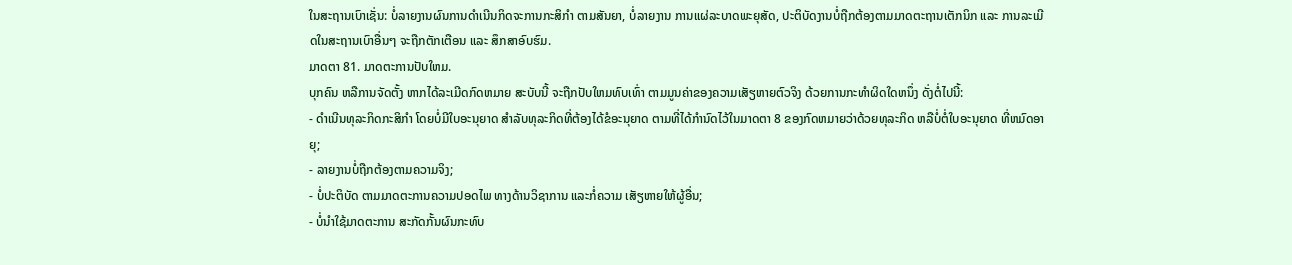ໃນສະຖານເບົາເຊັ່ນ: ບໍ່ລາຍງານຜົນການດຳເນີນກິດຈະການກະສິກຳ ຕາມສັນຍາ, ບໍ່ລາຍງານ ການແຜ່ລະບາດພະຍຸສັດ, ປະຕິບັດງານບໍ່ຖືກຕ້ອງຕາມມາດຕະຖານເຕັກນິກ ແລະ ການລະເມີດໃນສະຖານເບົາອື່ນໆ ຈະຖືກຕັກເຕືອນ ແລະ ສຶກສາອົບຮົມ.
ມາດຕາ 81. ມາດຕະການປັບໃຫມ.
ບຸກຄົນ ຫລືການຈັດຕັ້ງ ຫາກໄດ້ລະເມີດກົດຫມາຍ ສະບັບນີ້ ຈະຖືກປັບໃຫມທົບເທົ່າ ຕາມມູນຄ່າຂອງຄວາມເສັຽຫາຍຕົວຈິງ ດ້ວຍການກະທຳຜິດໃດຫນຶ່ງ ດັ່ງຕໍ່ໄປນີ້:
- ດຳເນີນທຸລະກິດກະສິກຳ ໂດຍບໍ່ມີໃບອະນຸຍາດ ສຳລັບທຸລະກິດທີ່ຕ້ອງໄດ້ຂໍອະນຸຍາດ ຕາມທີ່ໄດ້ກຳນົດໄວ້ໃນມາດຕາ 8 ຂອງກົດຫມາຍວ່າດ້ວຍທຸລະກິດ ຫລືບໍ່ຕໍ່ໃບອະນຸຍາດ ທີ່ຫມົດອາຍຸ;
- ລາຍງານບໍ່ຖືກຕ້ອງຕາມຄວາມຈິງ;
- ບໍ່ປະຕິບັດ ຕາມມາດຕະການຄວາມປອດໄພ ທາງດ້ານວິຊາການ ແລະກໍ່ຄວາມ ເສັຽຫາຍໃຫ້ຜູ້ອື່ນ;
- ບໍ່ນຳໃຊ້ມາດຕະການ ສະກັດກັ້ນຜົນກະທົບ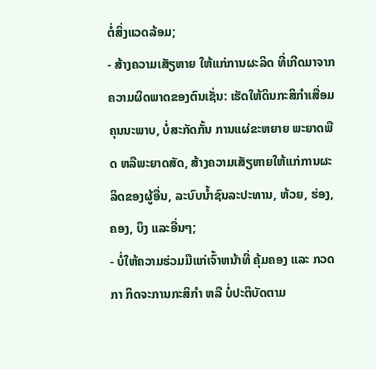ຕໍ່ສິ່ງແວດລ້ອມ;
- ສ້າງຄວາມເສັຽຫາຍ ໃຫ້ແກ່ການຜະລິດ ທີ່ເກີດມາຈາກຄວາມຜິດພາດຂອງຕົນເຊັ່ນ: ເຮັດໃຫ້ດິນກະສິກຳເສື່ອມຄຸນນະພາບ, ບໍ່ສະກັດກັ້ນ ການແຜ່ຂະຫຍາຍ ພະຍາດພືດ ຫລືພະຍາດສັດ, ສ້າງຄວາມເສັຽຫາຍໃຫ້ແກ່ການຜະລິດຂອງຜູ້ອື່ນ, ລະບົບນ້ຳຊົນລະປະທານ, ຫ້ວຍ, ຮ່ອງ, ຄອງ, ບຶງ ແລະອື່ນໆ;
- ບໍ່ໃຫ້ຄວາມຮ່ວມມືແກ່ເຈົ້າຫນ້າທີ່ ຄຸ້ມຄອງ ແລະ ກວດກາ ກິດຈະການກະສິກຳ ຫລື ບໍ່ປະຕິບັດຕາມ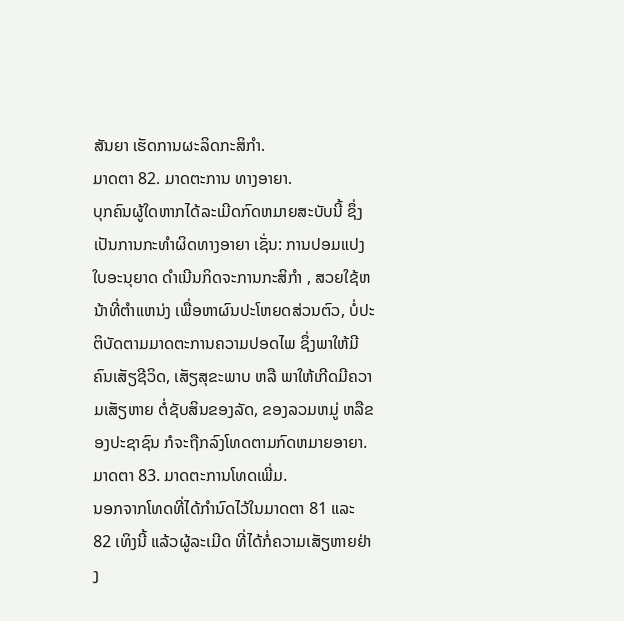ສັນຍາ ເຮັດການຜະລິດກະສິກຳ.
ມາດຕາ 82. ມາດຕະການ ທາງອາຍາ.
ບຸກຄົນຜູ້ໃດຫາກໄດ້ລະເມີດກົດຫມາຍສະບັບນີ້ ຊຶ່ງເປັນການກະທຳຜິດທາງອາຍາ ເຊັ່ນ: ການປອມແປງໃບອະນຸຍາດ ດຳເນີນກິດຈະການກະສິກຳ , ສວຍໃຊ້ຫນ້າທີ່ຕຳແຫນ່ງ ເພື່ອຫາຜົນປະໂຫຍດສ່ວນຕົວ, ບໍ່ປະຕິບັດຕາມມາດຕະການຄວາມປອດໄພ ຊຶ່ງພາໃຫ້ມີຄົນເສັຽຊີວິດ, ເສັຽສຸຂະພາບ ຫລື ພາໃຫ້ເກີດມີຄວາມເສັຽຫາຍ ຕໍ່ຊັບສິນຂອງລັດ, ຂອງລວມຫມູ່ ຫລືຂອງປະຊາຊົນ ກໍຈະຖືກລົງໂທດຕາມກົດຫມາຍອາຍາ.
ມາດຕາ 83. ມາດຕະການໂທດເພີ່ມ.
ນອກຈາກໂທດທີ່ໄດ້ກຳນົດໄວ້ໃນມາດຕາ 81 ແລະ 82 ເທິງນີ້ ແລ້ວຜູ້ລະເມີດ ທີ່ໄດ້ກໍ່ຄວາມເສັຽຫາຍຢ່າງ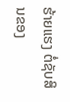ຮ້າຍແຮງ ຕໍ່ຊັບສິນຂອງ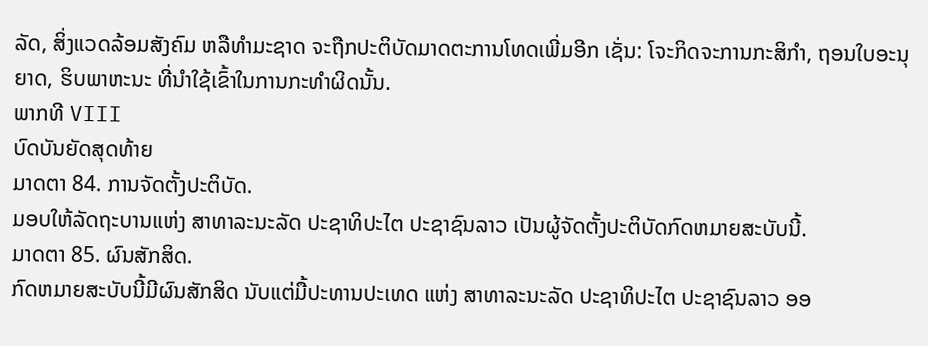ລັດ, ສິ່ງແວດລ້ອມສັງຄົມ ຫລືທຳມະຊາດ ຈະຖືກປະຕິບັດມາດຕະການໂທດເພີ່ມອີກ ເຊັ່ນ: ໂຈະກິດຈະການກະສິກຳ, ຖອນໃບອະນຸຍາດ, ຮິບພາຫະນະ ທີ່ນຳໃຊ້ເຂົ້າໃນການກະທຳຜິດນັ້ນ.
ພາກທີ VIII
ບົດບັນຍັດສຸດທ້າຍ
ມາດຕາ 84. ການຈັດຕັ້ງປະຕິບັດ.
ມອບໃຫ້ລັດຖະບານແຫ່ງ ສາທາລະນະລັດ ປະຊາທິປະໄຕ ປະຊາຊົນລາວ ເປັນຜູ້ຈັດຕັ້ງປະຕິບັດກົດຫມາຍສະບັບນີ້.
ມາດຕາ 85. ຜົນສັກສິດ.
ກົດຫມາຍສະບັບນີ້ມີຜົນສັກສິດ ນັບແຕ່ມື້ປະທານປະເທດ ແຫ່ງ ສາທາລະນະລັດ ປະຊາທິປະໄຕ ປະຊາຊົນລາວ ອອ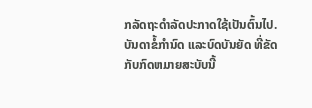ກລັດຖະດຳລັດປະກາດໃຊ້ເປັນຕົ້ນໄປ.
ບັນດາຂໍ້ກຳນົດ ແລະບົດບັນຍັດ ທີ່ຂັດກັບກົດຫມາຍສະບັບນີ້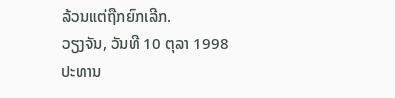ລ້ວນແຕ່ຖືກຍົກເລີກ.
ວຽງຈັນ, ວັນທີ 10 ຕຸລາ 1998
ປະທານ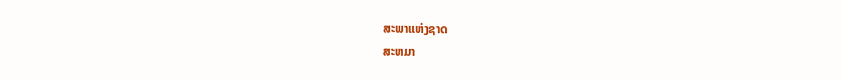ສະພາແຫ່ງຊາດ
ສະຫມາ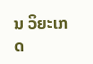ນ ວິຍະເກດ